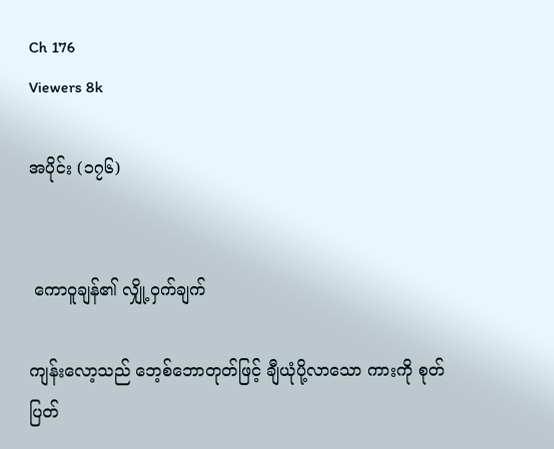Ch 176
Viewers 8k

အပိုင်း (၁၇၆)


 ကောဝူချန်၏ လျှို့ဝှက်ချက်

ကျန်းလော့သည် ဘေ့စ်ဘောတုတ်ဖြင့် ချီယုံပို့လာသော ကားကို စုတ်ပြတ်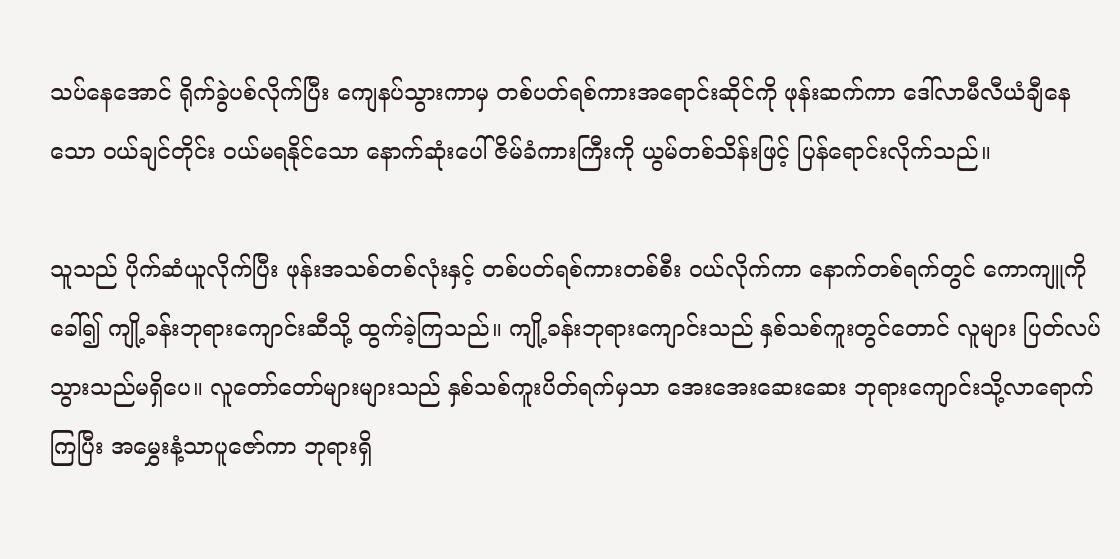သပ်နေအောင် ရိုက်ခွဲပစ်လိုက်ပြီး ကျေနပ်သွားကာမှ တစ်ပတ်ရစ်ကားအရောင်းဆိုင်ကို ဖုန်းဆက်ကာ ဒေါ်လာမီလီယံချီနေသော ဝယ်ချင်တိုင်း ဝယ်မရနိုင်သော နောက်ဆုံးပေါ်ဇိမ်ခံကားကြီးကို ယွမ်တစ်သိန်းဖြင့် ပြန်ရောင်းလိုက်သည်။

သူသည် ပိုက်ဆံယူလိုက်ပြီး ဖုန်းအသစ်တစ်လုံးနှင့် တစ်ပတ်ရစ်ကားတစ်စီး ဝယ်လိုက်ကာ နောက်တစ်ရက်တွင် ကောကျူကို ခေါ်၍ ကျို့ခန်းဘုရားကျောင်းဆီသို့ ထွက်ခဲ့ကြသည်။ ကျို့ခန်းဘုရားကျောင်းသည် နှစ်သစ်ကူးတွင်တောင် လူများ ပြတ်လပ်သွားသည်မရှိပေ။ လူတော်တော်များများသည် နှစ်သစ်ကူးပိတ်ရက်မှသာ အေးအေးဆေးဆေး ဘုရားကျောင်းသို့လာရောက်ကြပြီး အမွှေးနံ့သာပူဇော်ကာ ဘုရားရှိ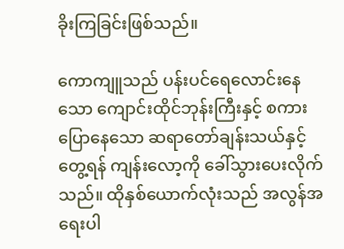ခိုးကြခြင်းဖြစ်သည်။

ကောကျူသည် ပန်းပင်ရေလောင်းနေသော ကျောင်းထိုင်ဘုန်းကြီးနှင့် စကားပြောနေသော ဆရာတော်ချန်းသယ်နှင့် တွေ့ရန် ကျန်းလော့ကို ခေါ်သွားပေးလိုက်သည်။ ထိုနှစ်ယောက်လုံးသည် အလွန်အရေးပါ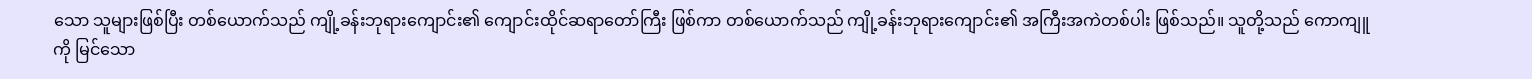သော သူများဖြစ်ပြီး တစ်ယောက်သည် ကျို့ခန်းဘုရားကျောင်း၏ ကျောင်းထိုင်ဆရာတော်ကြီး ဖြစ်ကာ တစ်ယောက်သည် ကျို့ခန်းဘုရားကျောင်း၏ အကြီးအကဲတစ်ပါး ဖြစ်သည်။ သူတို့သည် ကောကျူကို မြင်သော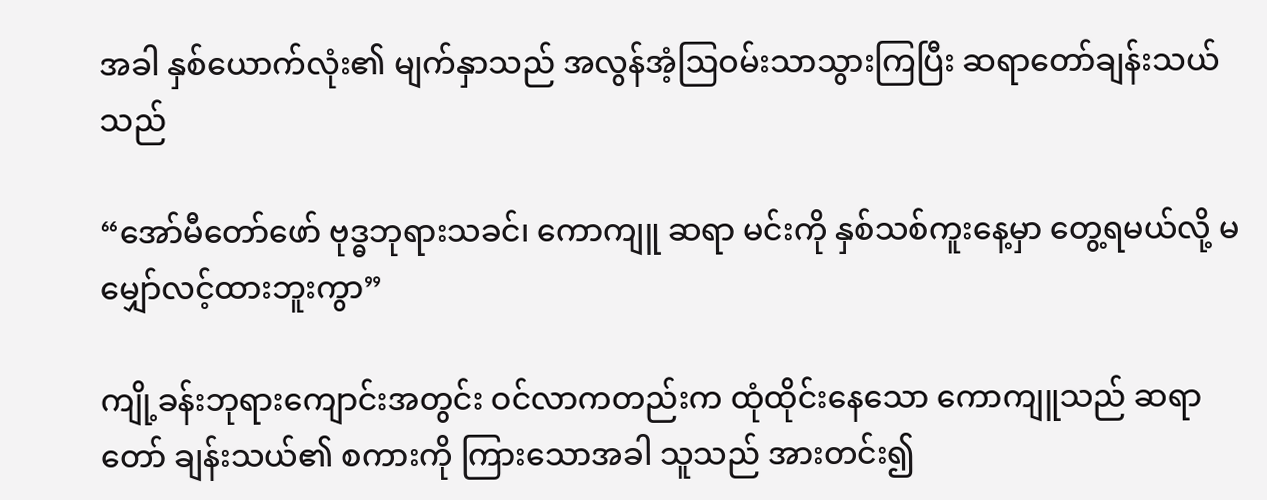အခါ နှစ်ယောက်လုံး၏ မျက်နှာသည် အလွန်အံ့ဩဝမ်းသာသွားကြပြီး ဆရာတော်ချန်းသယ်သည်

“အော်မီတော်ဖော် ဗုဒ္ဓဘုရားသခင်၊ ကောကျူ ဆရာ မင်းကို နှစ်သစ်ကူးနေ့မှာ တွေ့ရမယ်လို့ မမျှော်လင့်ထားဘူးကွာ”

ကျို့ခန်းဘုရားကျောင်းအတွင်း ဝင်လာကတည်းက ထုံထိုင်းနေသော ကောကျူသည် ဆရာတော် ချန်းသယ်၏ စကားကို ကြားသောအခါ သူသည် အားတင်း၍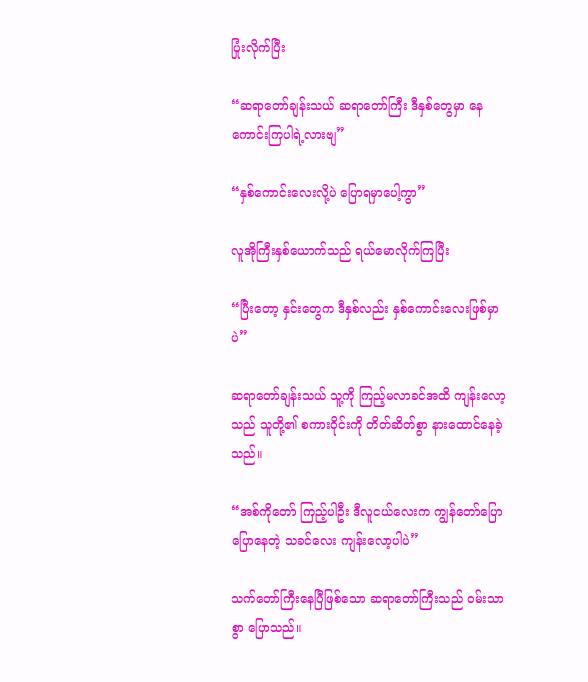ပြုံးလိုက်ပြီး

“ဆရာတော်ချန်းသယ် ဆရာတော်ကြီး ဒီနှစ်တွေမှာ နေကောင်းကြပါရဲ့လားဗျ”

“နှစ်ကောင်းလေးလို့ပဲ ပြောရမှာပေါ့ကွာ”

လူအိုကြီးနှစ်ယောက်သည် ရယ်မောလိုက်ကြပြီး

“ပြီးတော့ နှင်းတွေက ဒီနှစ်လည်း နှစ်ကောင်းလေးဖြစ်မှာပဲ”

ဆရာတော်ချန်းသယ် သူ့ကို ကြည့်မလာခင်အထိ ကျန်းလော့သည် သူတို့၏ စကားဝိုင်းကို တိတ်ဆိတ်စွာ နားထောင်နေခဲ့သည်။

“အစ်ကိုတော် ကြည့်ပါဦး ဒီလူငယ်လေးက ကျွန်တော်ပြောပြောနေတဲ့ သခင်လေး ကျန်းလော့ပါပဲ”

သက်တော်ကြီးနေပြီဖြစ်သော ဆရာတော်ကြီးသည် ဝမ်းသာစွာ ပြောသည်။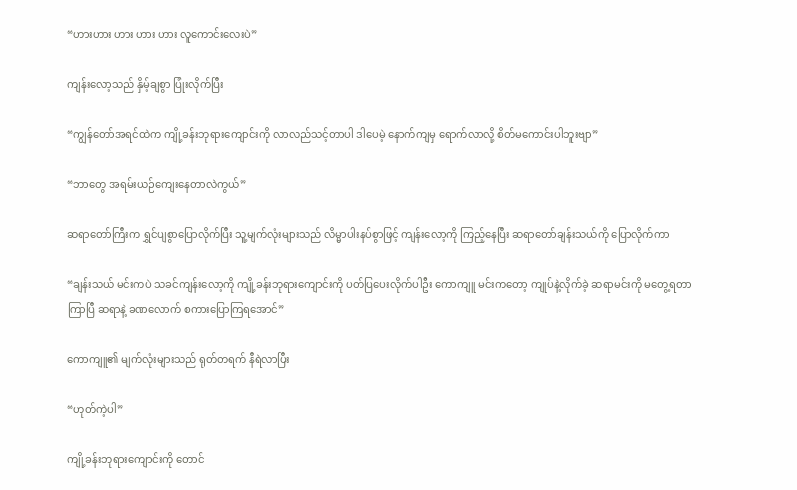“ဟားဟား ဟား ဟား ဟား လူကောင်းလေးပဲ”

ကျန်းလော့သည် နှိမ့်ချစွာ ပြုံးလိုက်ပြီး

“ကျွန်တော်အရင်ထဲက ကျို့ခန်းဘုရားကျောင်းကို လာလည်သင့်တာပါ ဒါပေမဲ့ နောက်ကျမှ ရောက်လာလို့ စိတ်မကောင်းပါဘူးဗျာ”

“ဘာတွေ အရမ်းယဉ်ကျေးနေတာလဲကွယ်”

ဆရာတော်ကြီးက ရွှင်ပျစွာပြောလိုက်ပြီး သူ့မျက်လုံးများသည် လိမ္မာပါးနပ်စွာဖြင့် ကျန်းလော့ကို ကြည့်နေပြီး ဆရာတော်ချန်းသယ်ကို ပြောလိုက်ကာ

“ချန်းသယ် မင်းကပဲ သခင်ကျန်းလော့ကို ကျို့ခန်းဘုရားကျောင်းကို ပတ်ပြပေးလိုက်ပါဦး ကောကျူ မင်းကတော့ ကျုပ်နဲ့လိုက်ခဲ့ ဆရာမင်းကို မတွေ့ရတာကြာပြီ ဆရာနဲ့ ခဏလောက် စကားပြောကြရအောင်”

ကောကျူ၏ မျက်လုံးများသည် ရုတ်တရက် နီရဲလာပြီး

“ဟုတ်ကဲ့ပါ”

ကျို့ခန်းဘုရားကျောင်းကို တောင်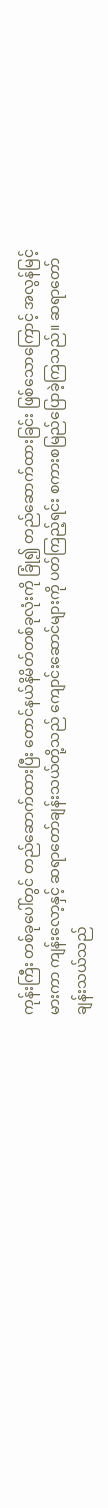ကုန်းကြီး တစ်ခုပေါ်တွင် တည်ဆောက်ထားပြီး တောင်နယ်နိမိတ်တစ်ခုလုံးကို ခြုံ၍ တည်ဆောက်ထားခြင်း ဖြစ်သောကြောင့် အလွန်မြင့်မားကာ ကျန်းလော့နှင့် ဆရာတော်ချန်းသယ်တို့သည် ကျောင်းဆောင်များကို ပတ်ကြည့်ရင်း စကားစမြည်ပြောခဲ့ကြသည်။ ဆရာတော်ချန်းသယ်သည်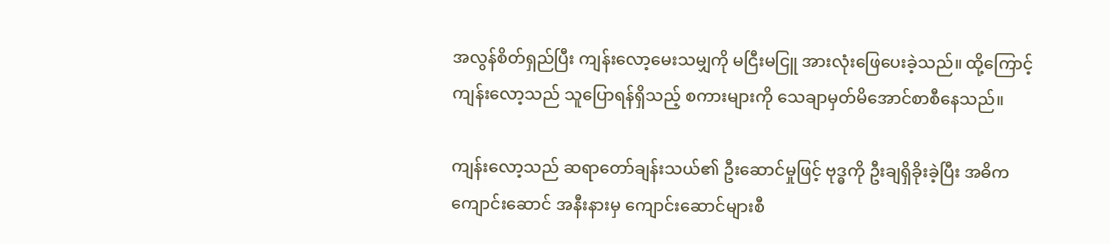အလွန်စိတ်ရှည်ပြီး ကျန်းလော့မေးသမျှကို မငြီးမငြူ အားလုံးဖြေပေးခဲ့သည်။ ထို့ကြောင့်ကျန်းလော့သည် သူပြောရန်ရှိသည့် စကားများကို သေချာမှတ်မိအောင်စာစီနေသည်။

ကျန်းလော့သည် ဆရာတော်ချန်းသယ်၏ ဦးဆောင်မှုဖြင့် ဗုဒ္ဓကို ဦးချရှိခိုးခဲ့ပြီး အဓိကကျောင်းဆောင် အနီးနားမှ ကျောင်းဆောင်များစီ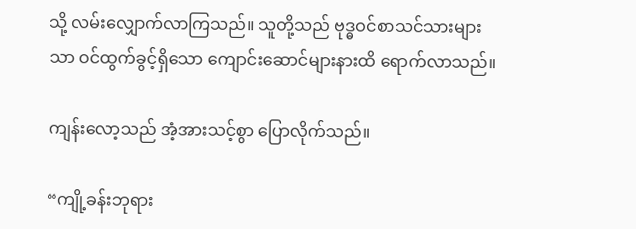သို့ လမ်းလျှောက်လာကြသည်။ သူတို့သည် ဗုဒ္ဓဝင်စာသင်သားများသာ ဝင်ထွက်ခွင့်ရှိသော ကျောင်းဆောင်များနားထိ ရောက်လာသည်။

ကျန်းလော့သည် အံ့အားသင့်စွာ ပြောလိုက်သည်။

“ကျို့ခန်းဘုရား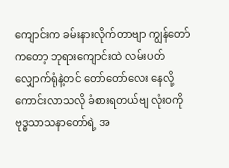ကျောင်းက ခမ်းနားလိုက်တာဗျာ ကျွန်တော်ကတော့ ဘုရားကျောင်းထဲ လမ်းပတ်လျှောက်ရုံနဲ့တင် တော်တော်လေး နေလို့ကောင်းလာသလို ခံစားရတယ်ဗျ လုံးဝကို ဗုဒ္ဓသာသနာတော်ရဲ့ အ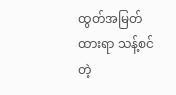ထွတ်အမြတ်ထားရာ သန့်စင်တဲ့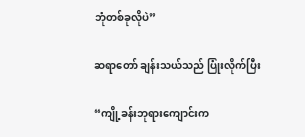ဘုံတစ်ခုလိုပဲ”

ဆရာတော် ချန်းသယ်သည် ပြုံးလိုက်ပြီး

“ကျို့ခန်းဘုရားကျောင်းက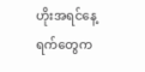ဟိုးအရင်နေ့ရက်တွေက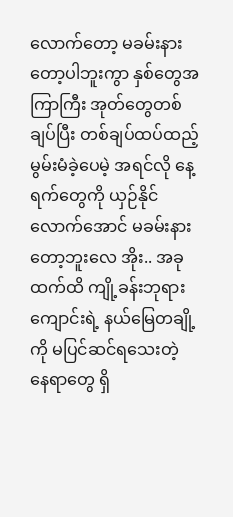လောက်တော့ မခမ်းနားတော့ပါဘူးကွာ နှစ်တွေအကြာကြီး အုတ်တွေတစ်ချပ်ပြီး တစ်ချပ်ထပ်ထည့် မွမ်းမံခဲ့ပေမဲ့ အရင်လို နေ့ရက်တွေကို ယှဉ်နိုင်လောက်အောင် မခမ်းနားတော့ဘူးလေ အိုး.. အခုထက်ထိ ကျို့ခန်းဘုရားကျောင်းရဲ့ နယ်မြေတချို့ကို မပြင်ဆင်ရသေးတဲ့ နေရာတွေ ရှိ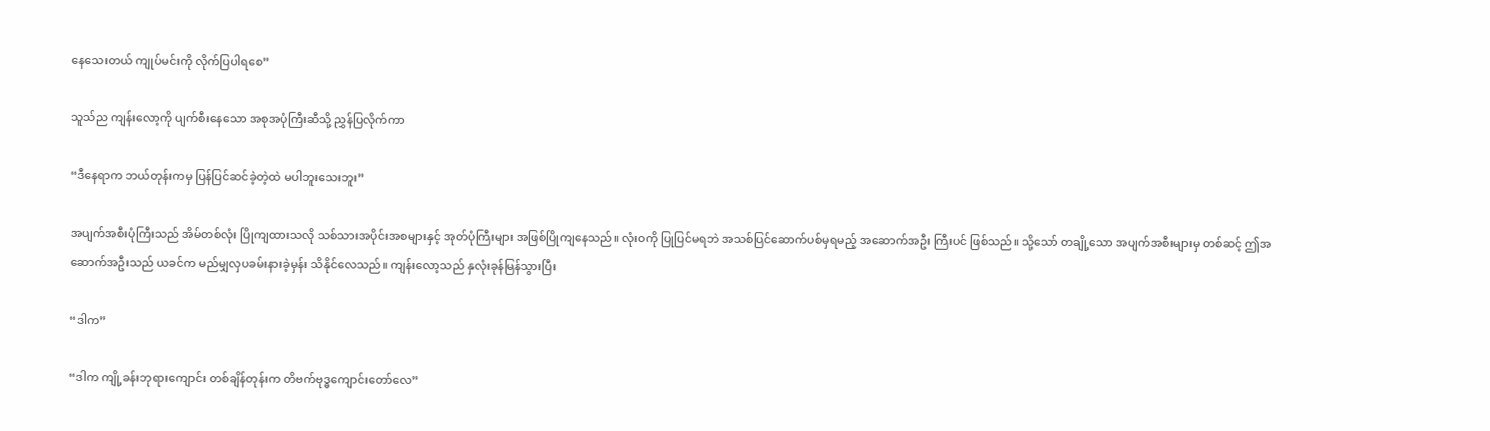နေသေးတယ် ကျုပ်မင်းကို လိုက်ပြပါရစေ”

သူသ်ည ကျန်းလော့ကို ပျက်စီးနေသော အစုအပုံကြီးဆီသို့ ညွှန်ပြလိုက်ကာ

“ဒီနေရာက ဘယ်တုန်းကမှ ပြန်ပြင်ဆင်ခဲ့တဲ့ထဲ မပါဘူးသေးဘူး”

အပျက်အစီးပုံကြီးသည် အိမ်တစ်လုံး ပြိုကျထားသလို သစ်သားအပိုင်းအစများနှင့် အုတ်ပုံကြီးများ အဖြစ်ပြိုကျနေသည်။ လုံးဝကို ပြုပြင်မရဘဲ အသစ်ပြင်ဆောက်ပစ်မှရမည့် အဆောက်အဦး ကြီးပင် ဖြစ်သည်။ သို့သော် တချို့သော အပျက်အစီးများမှ တစ်ဆင့် ဤအဆောက်အဦးသည် ယခင်က မည်မျှလှပခမ်းနားခဲ့မှန်း သိနိုင်လေသည်။ ကျန်းလော့သည် နှလုံးခုန်မြန်သွားပြီး

“ဒါက”

“ဒါက ကျို့ခန်းဘုရားကျောင်း တစ်ချိန်တုန်းက တိဗက်ဗုဒ္ဓကျောင်းတော်လေ”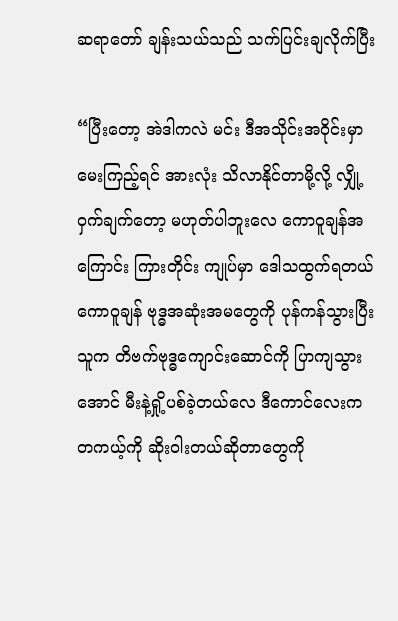ဆရာတော် ချန်းသယ်သည် သက်ပြင်းချလိုက်ပြီး

“ပြီးတော့ အဲဒါကလဲ မင်း ဒီအသိုင်းအဝိုင်းမှာ မေးကြည့်ရင် အားလုံး သိလာနိုင်တာမို့လို့ လျှို့ဝှက်ချက်တော့ မဟုတ်ပါဘူးလေ ကောဝူချန်အကြောင်း ကြားတိုင်း ကျုပ်မှာ ဒေါသထွက်ရတယ် ကောဝူချန် ဗုဒ္ဓအဆုံးအမတွေကို ပုန်ကန်သွားပြီး သူက တိဗက်ဗုဒ္ဓကျောင်းဆောင်ကို ပြာကျသွားအောင် မီးနဲ့ရှို့ပစ်ခဲ့တယ်လေ ဒီကောင်လေးက တကယ့်ကို ဆိုးဝါးတယ်ဆိုတာတွေကို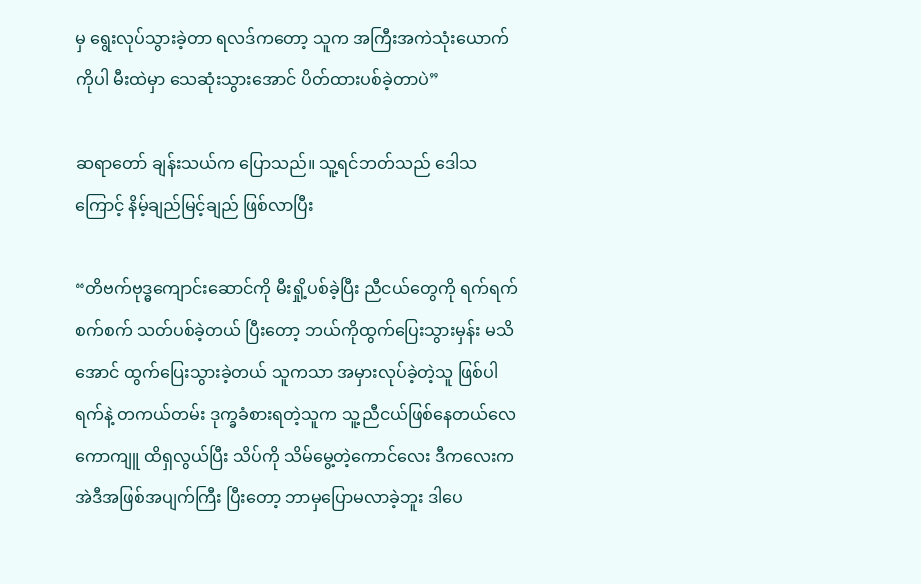မှ ရွေးလုပ်သွားခဲ့တာ ရလဒ်ကတော့ သူက အကြီးအကဲသုံးယောက်ကိုပါ မီးထဲမှာ သေဆုံးသွားအောင် ပိတ်ထားပစ်ခဲ့တာပဲ”

ဆရာတော် ချန်းသယ်က ပြောသည်။ သူ့ရင်ဘတ်သည် ဒေါသကြောင့် နိမ့်ချည်မြင့်ချည် ဖြစ်လာပြီး

“တိဗက်ဗုဒ္ဓကျောင်းဆောင်ကို မီးရှို့ပစ်ခဲ့ပြီး ညီငယ်တွေကို ရက်ရက်စက်စက် သတ်ပစ်ခဲ့တယ် ပြီးတော့ ဘယ်ကိုထွက်ပြေးသွားမှန်း မသိအောင် ထွက်ပြေးသွားခဲ့တယ် သူကသာ အမှားလုပ်ခဲ့တဲ့သူ ဖြစ်ပါရက်နဲ့ တကယ်တမ်း ဒုက္ခခံစားရတဲ့သူက သူ့ညီငယ်ဖြစ်နေတယ်လေ ကောကျူ ထိရှလွယ်ပြီး သိပ်ကို သိမ်မွေ့တဲ့ကောင်လေး ဒီကလေးက အဲဒီအဖြစ်အပျက်ကြီး ပြီးတော့ ဘာမှပြောမလာခဲ့ဘူး ဒါပေ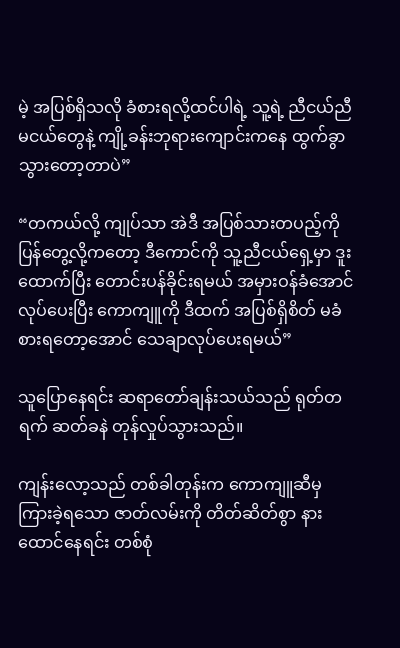မဲ့ အပြစ်ရှိသလို ခံစားရလို့ထင်ပါရဲ့ သူ့ရဲ့ ညီငယ်ညီမငယ်တွေနဲ့ ကျို့ခန်းဘုရားကျောင်းကနေ ထွက်ခွာသွားတော့တာပဲ”

“တကယ်လို့ ကျုပ်သာ အဲဒီ အပြစ်သားတပည့်ကို ပြန်တွေ့လို့ကတော့ ဒီကောင်ကို သူ့ညီငယ်ရှေ့မှာ ဒူးထောက်ပြီး တောင်းပန်ခိုင်းရမယ် အမှားဝန်ခံအောင် လုပ်ပေးပြီး ကောကျူကို ဒီထက် အပြစ်ရှိစိတ် မခံစားရတော့အောင် သေချာလုပ်ပေးရမယ်”

သူပြောနေရင်း ဆရာတော်ချန်းသယ်သည် ရုတ်တရက် ဆတ်ခနဲ တုန်လှုပ်သွားသည်။

ကျန်းလော့သည် တစ်ခါတုန်းက ကောကျူဆီမှ ကြားခဲ့ရသော ဇာတ်လမ်းကို တိတ်ဆိတ်စွာ နားထောင်နေရင်း တစ်စုံ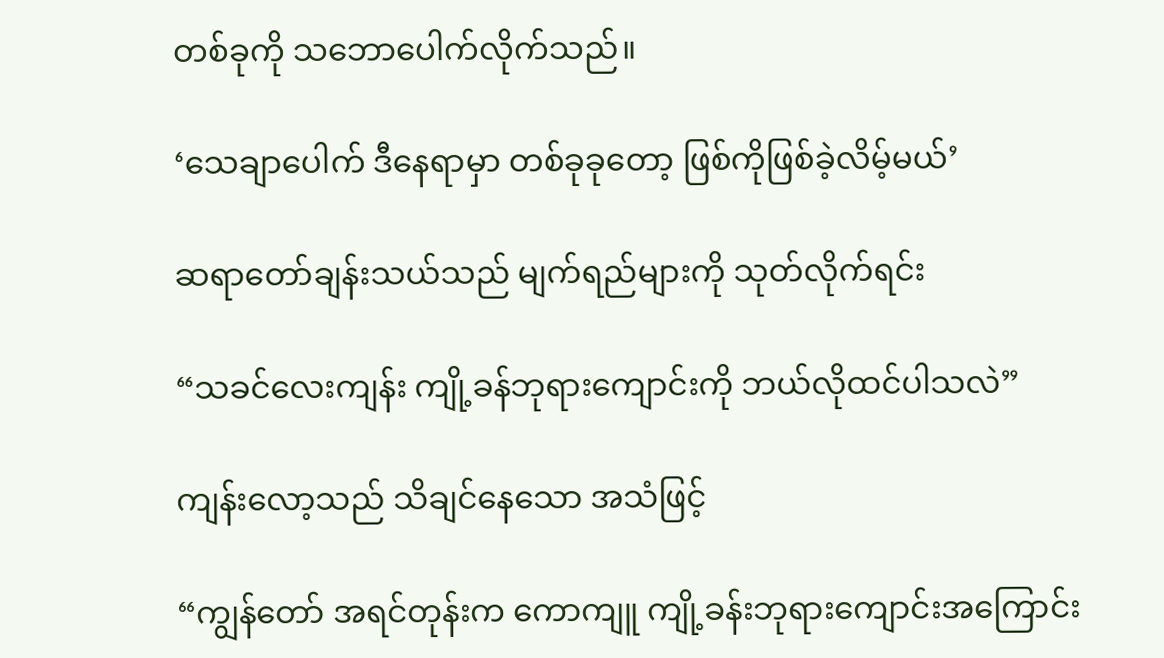တစ်ခုကို သဘောပေါက်လိုက်သည်။

‘သေချာပေါက် ဒီနေရာမှာ တစ်ခုခုတော့ ဖြစ်ကိုဖြစ်ခဲ့လိမ့်မယ်’

ဆရာတော်ချန်းသယ်သည် မျက်ရည်များကို သုတ်လိုက်ရင်း

“သခင်လေးကျန်း ကျို့ခန်ဘုရားကျောင်းကို ဘယ်လိုထင်ပါသလဲ”

ကျန်းလော့သည် သိချင်နေသော အသံဖြင့်

“ကျွန်တော် အရင်တုန်းက ကောကျူ ကျို့ခန်းဘုရားကျောင်းအကြောင်း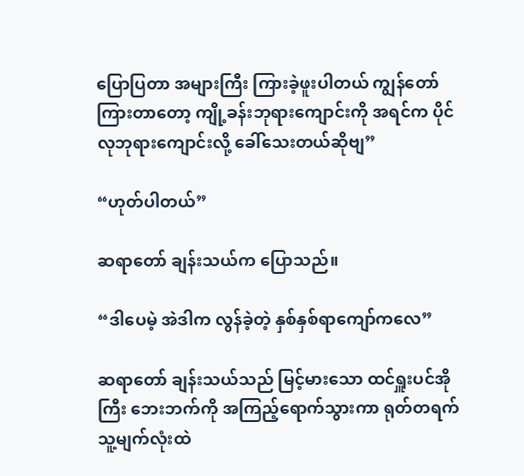ပြောပြတာ အများကြီး ကြားခဲ့ဖူးပါတယ် ကျွန်တော် ကြားတာတော့ ကျို့ခန်းဘုရားကျောင်းကို အရင်က ပိုင်လုဘုရားကျောင်းလို့ ခေါ်သေးတယ်ဆိုဗျ”

“ဟုတ်ပါတယ်”

ဆရာတော် ချန်းသယ်က ပြောသည်။

“ဒါပေမဲ့ အဲဒါက လွန်ခဲ့တဲ့ နှစ်နှစ်ရာကျော်ကလေ”

ဆရာတော် ချန်းသယ်သည် မြင့်မားသော ထင်ရှူးပင်အိုကြီး ဘေးဘက်ကို အကြည့်ရောက်သွားကာ ရုတ်တရက် သူ့မျက်လုံးထဲ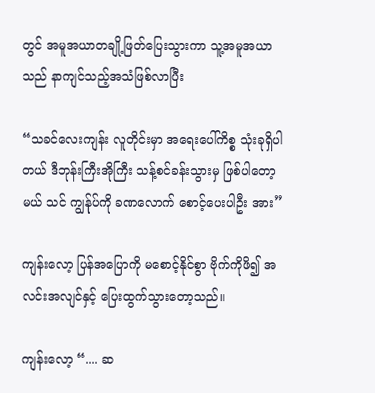တွင် အမူအယာတချို့ဖြတ်ပြေးသွားကာ သူ့အမူအယာသည် နာကျင်သည့်အသံဖြစ်လာပြီး

“သခင်လေးကျန်း လူတိုင်းမှာ အရေးပေါ်ကိစ္စ သုံးခုရှိပါတယ် ဒီဘုန်းကြီးအိုကြီး သန့်စင်ခန်းသွားမှ ဖြစ်ပါတော့မယ် သင် ကျွန်ုပ်ကို ခဏလောက် စောင့်ပေးပါဦး အား”

ကျန်းလော့ ပြန်အပြောကို မစောင့်နိုင်စွာ ဗိုက်ကိုဖိ၍ အလင်းအလျင်နှင့် ပြေးထွက်သွားတော့သည်။

ကျန်းလော့ “.... ဆ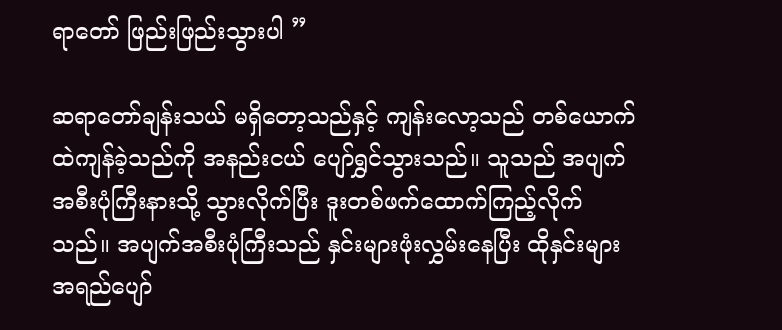ရာတော် ဖြည်းဖြည်းသွားပါ ”

ဆရာတော်ချန်းသယ် မရှိတော့သည်နှင့် ကျန်းလော့သည် တစ်ယောက်ထဲကျန်ခဲ့သည်ကို အနည်းငယ် ပျော်ရွှင်သွားသည်။ သူသည် အပျက်အစီးပုံကြီးနားသို့ သွားလိုက်ပြီး ဒူးတစ်ဖက်ထောက်ကြည့်လိုက်သည်။ အပျက်အစီးပုံကြီးသည် နှင်းများဖုံးလွှမ်းနေပြီး ထိုနှင်းများ အရည်ပျော်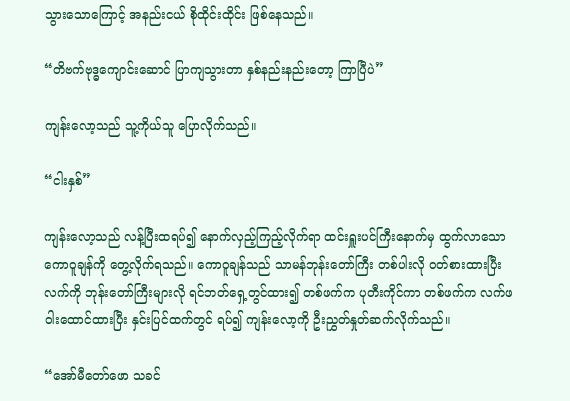သွားသောကြောင့် အနည်းငယ် စိုထိုင်းထိုင်း ဖြစ်နေသည်။

“တိဗက်ဗုဒ္ဓကျောင်းဆောင် ပြာကျသွားတာ နှစ်နည်းနည်းတော့ ကြာပြီပဲ”

ကျန်းလော့သည် သူ့ကိုယ်သူ ပြောလိုက်သည်။

“ငါးနှစ်”

ကျန်းလော့သည် လန့်ပြီးထရပ်၍ နောက်လှည့်ကြည့်လိုက်ရာ ထင်းရှူးပင်ကြီးနောက်မှ ထွက်လာသော ကောဝူချန်ကို တွေ့လိုက်ရသည်။ ကောဝူချန်သည် သာမန်ဘုန်းတော်ကြီး တစ်ပါးလို ဝတ်စားထားပြီး လက်ကို ဘုန်းတော်ကြီးများလို ရင်ဘတ်ရှေ့တွင်ထား၍ တစ်ဖက်က ပုတီးကိုင်ကာ တစ်ဖက်က လက်ဖဝါးထောင်ထားပြီး နှင်းပြင်ထက်တွင် ရပ်၍ ကျန်းလော့ကို ဦးညွှတ်နှုတ်ဆက်လိုက်သည်။

“အော်မီတော်ဖော သခင်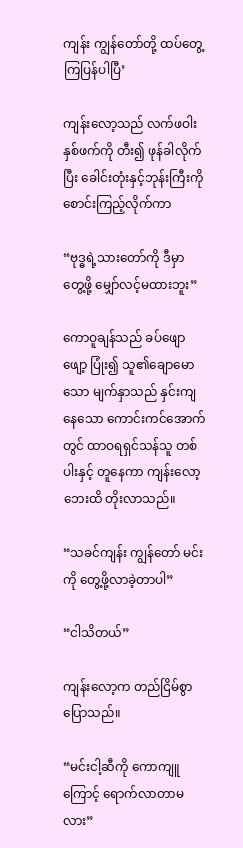ကျန်း ကျွန်တော်တို့ ထပ်တွေ့ကြပြန်ပါပြီ’

ကျန်းလော့သည် လက်ဖဝါးနှစ်ဖက်ကို တီး၍ ဖုန်ခါလိုက်ပြီး ခေါင်းတုံးနှင့်ဘုန်းကြီးကို စောင်းကြည့်လိုက်ကာ

“ဗုဒ္ဓရဲ့သားတော်ကို ဒီမှာ တွေ့ဖို့ မျှော်လင့်မထားဘူး”

ကောဝူချန်သည် ခပ်ဖျောဖျော့ ပြုံး၍ သူ၏ချောမောသော မျက်နှာသည် နှင်းကျနေသော ကောင်းကင်အောက်တွင် ထာဝရရှင်သန်သူ တစ်ပါးနှင့် တူနေကာ ကျန်းလော့ဘေးထိ တိုးလာသည်။

“သခင်ကျန်း ကျွန်တော် မင်းကို တွေ့ဖို့လာခဲ့တာပါ”

“ငါသိတယ်”

ကျန်းလော့က တည်ငြိမ်စွာ ပြောသည်။

“မင်းငါ့ဆီကို ကောကျူကြောင့် ရောက်လာတာမလား”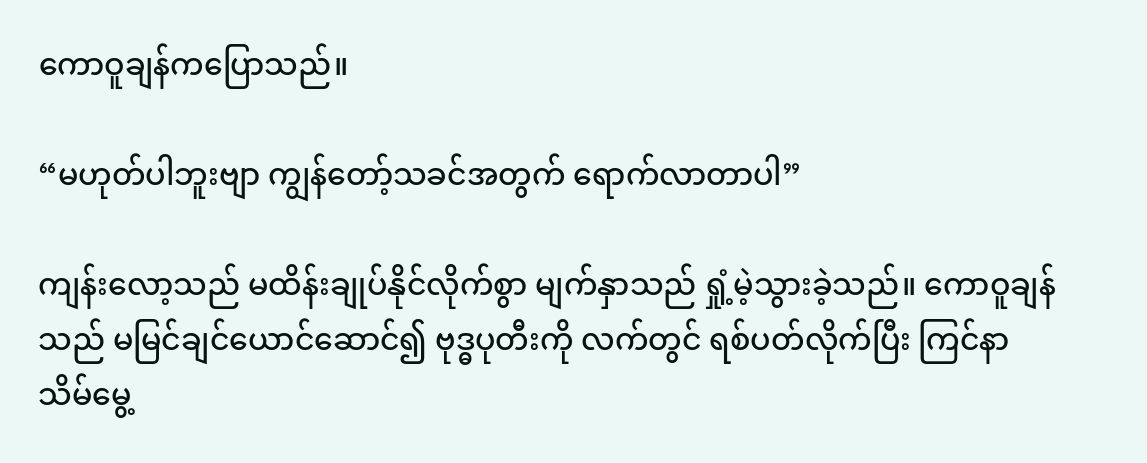ကောဝူချန်ကပြောသည်။

“မဟုတ်ပါဘူးဗျာ ကျွန်တော့်သခင်အတွက် ရောက်လာတာပါ”

ကျန်းလော့သည် မထိန်းချုပ်နိုင်လိုက်စွာ မျက်နှာသည် ရှုံ့မဲ့သွားခဲ့သည်။ ကောဝူချန်သည် မမြင်ချင်ယောင်ဆောင်၍ ဗုဒ္ဓပုတီးကို လက်တွင် ရစ်ပတ်လိုက်ပြီး ကြင်နာသိမ်မွေ့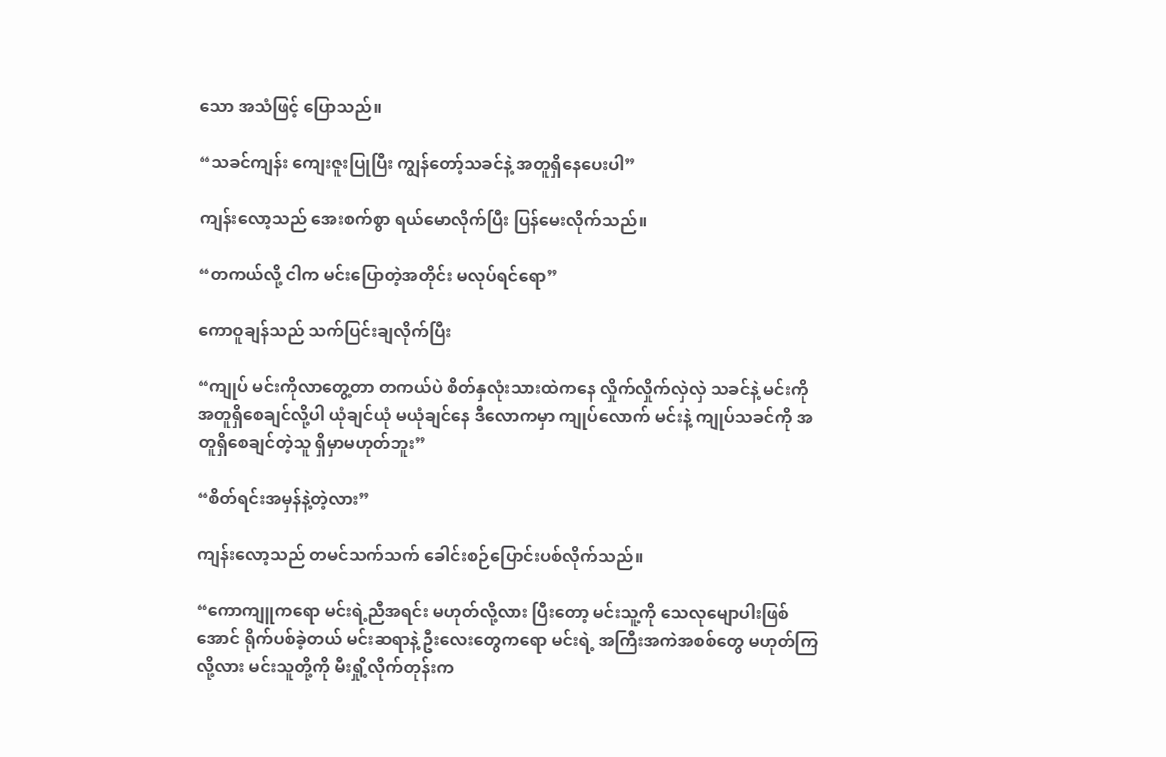သော အသံဖြင့် ပြောသည်။

“သခင်ကျန်း ကျေးဇူးပြုပြီး ကျွန်တော့်သခင်နဲ့ အတူရှိနေပေးပါ”

ကျန်းလော့သည် အေးစက်စွာ ရယ်မောလိုက်ပြီး ပြန်မေးလိုက်သည်။

“တကယ်လို့ ငါက မင်းပြောတဲ့အတိုင်း မလုပ်ရင်ရော”

ကောဝူချန်သည် သက်ပြင်းချလိုက်ပြီး

“ကျုပ် မင်းကိုလာတွေ့တာ တကယ်ပဲ စိတ်နှလုံးသားထဲကနေ လှိုက်လှိုက်လှဲလှဲ သခင်နဲ့ မင်းကို အတူရှိစေချင်လို့ပါ ယုံချင်ယုံ မယုံချင်နေ ဒီလောကမှာ ကျုပ်လောက် မင်းနဲ့ ကျုပ်သခင်ကို အတူရှိစေချင်တဲ့သူ ရှိမှာမဟုတ်ဘူး”

“စိတ်ရင်းအမှန်နဲ့တဲ့လား”

ကျန်းလော့သည် တမင်သက်သက် ခေါင်းစဉ်ပြောင်းပစ်လိုက်သည်။

“ကောကျူကရော မင်းရဲ့ညီအရင်း မဟုတ်လို့လား ပြီးတော့ မင်းသူ့ကို သေလုမျောပါးဖြစ်အောင် ရိုက်ပစ်ခဲ့တယ် မင်းဆရာနဲ့ ဦးလေးတွေကရော မင်းရဲ့ အကြီးအကဲအစစ်တွေ မဟုတ်ကြလို့လား မင်းသူတို့ကို မီးရှို့လိုက်တုန်းက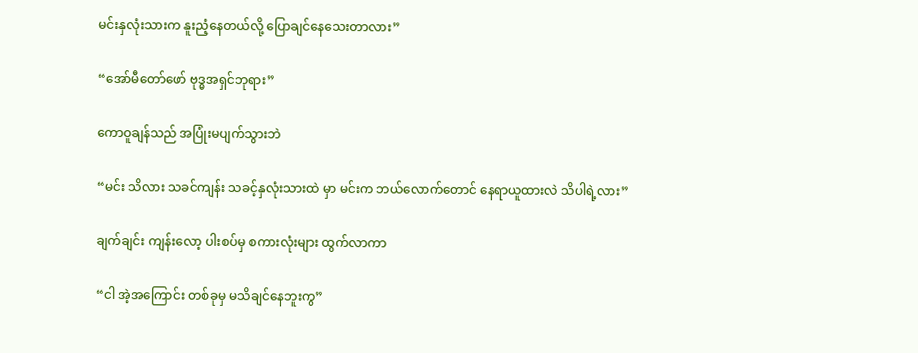မင်းနှလုံးသားက နူးညံ့နေတယ်လို့ ပြောချင်နေသေးတာလား”

“အော်မီတော်ဖော် ဗုဒ္ဓအရှင်ဘုရား”

ကောဝူချန်သည် အပြုံးမပျက်သွားဘဲ

“မင်း သိလား သခင်ကျန်း သခင့်နှလုံးသားထဲ မှာ မင်းက ဘယ်လောက်တောင် နေရာယူထားလဲ သိပါရဲ့လား”

ချက်ချင်း ကျန်းလော့ ပါးစပ်မှ စကားလုံးများ ထွက်လာကာ

“ငါ အဲ့အကြောင်း တစ်ခုမှ မသိချင်နေဘူးကွ”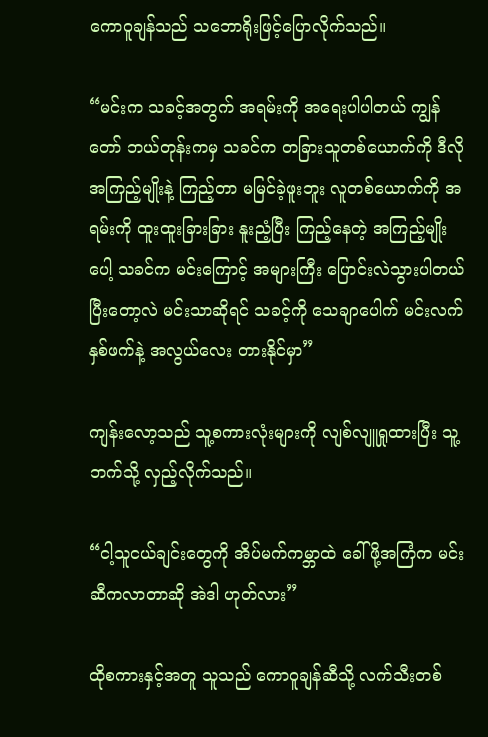ကောဝူချန်သည် သဘောရိုးဖြင့်ပြောလိုက်သည်။

“မင်းက သခင့်အတွက် အရမ်းကို အရေးပါပါတယ် ကျွန်တော် ဘယ်တုန်းကမှ သခင်က တခြားသူတစ်ယောက်ကို ဒီလိုအကြည့်မျိုးနဲ့ ကြည့်တာ မမြင်ခဲ့ဖူးဘူး လူတစ်ယောက်ကို အရမ်းကို ထူးထူးခြားခြား နူးညံ့ပြီး ကြည့်နေတဲ့ အကြည့်မျိုးပေါ့ သခင်က မင်းကြောင့် အများကြီး ပြောင်းလဲသွားပါတယ် ပြီးတော့လဲ မင်းသာဆိုရင် သခင့်ကို သေချာပေါက် မင်းလက်နှစ်ဖက်နဲ့ အလွယ်လေး တားနိုင်မှာ”

ကျန်းလော့သည် သူ့စကားလုံးများကို လျစ်လျူရှုထားပြီး သူ့ဘက်သို့ လှည့်လိုက်သည်။

“ငါ့သူငယ်ချင်းတွေကို အိပ်မက်ကမ္ဘာထဲ ခေါ်ဖို့အကြံက မင်းဆီကလာတာဆို အဲဒါ ဟုတ်လား”

ထိုစကားနှင့်အတူ သူသည် ကောဝူချန်ဆီသို့ လက်သီးတစ်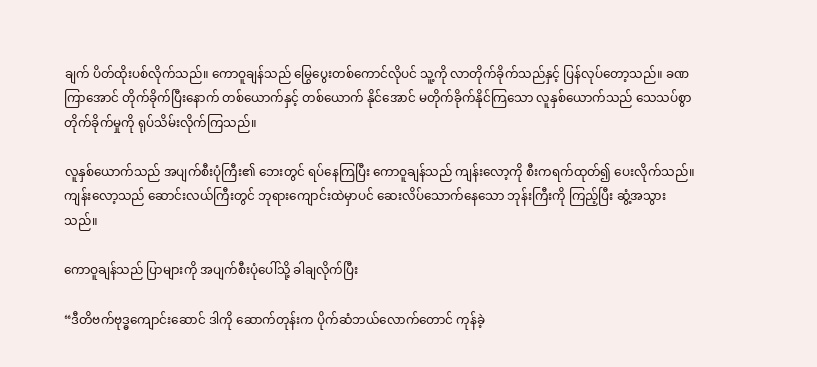ချက် ပိတ်ထိုးပစ်လိုက်သည်။ ကောဝူချန်သည် မြွေပွေးတစ်ကောင်လိုပင် သူ့ကို လာတိုက်ခိုက်သည်နှင့် ပြန်လုပ်တော့သည်။ ခဏကြာအောင် တိုက်ခိုက်ပြီးနောက် တစ်ယောက်နှင့် တစ်ယောက် နိုင်အောင် မတိုက်ခိုက်နိုင်ကြသော လူနှစ်ယောက်သည် သေသပ်စွာ တိုက်ခိုက်မှုကို ရုပ်သိမ်းလိုက်ကြသည်။

လူနှစ်ယောက်သည် အပျက်စီးပုံကြီး၏ ဘေးတွင် ရပ်နေကြပြီး ကောဝူချန်သည် ကျန်းလော့ကို စီးကရက်ထုတ်၍ ပေးလိုက်သည်။ ကျန်းလော့သည် ဆောင်းလယ်ကြီးတွင် ဘုရားကျောင်းထဲမှာပင် ဆေးလိပ်သောက်နေသော ဘုန်းကြီးကို ကြည့်ပြီး ဆွံ့အသွားသည်။

ကောဝူချန်သည် ပြာများကို အပျက်စီးပုံပေါ်သို့ ခါချလိုက်ပြီး

“ဒီတိဗက်ဗုဒ္ဓကျောင်းဆောင် ဒါကို ဆောက်တုန်းက ပိုက်ဆံဘယ်လောက်တောင် ကုန်ခဲ့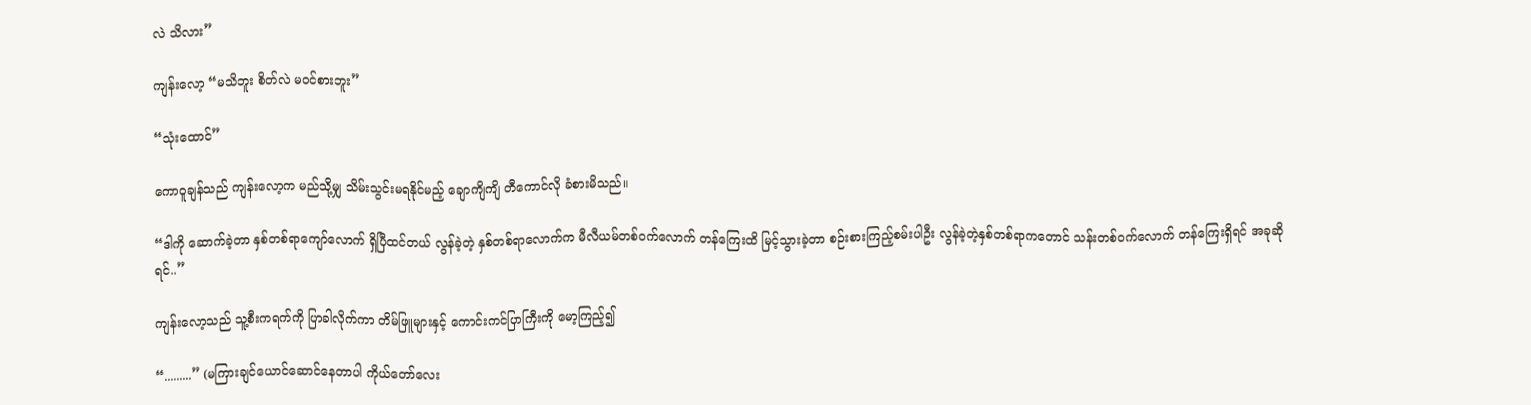လဲ သိလား”

ကျန်းလော့ “မသိဘူး စိတ်လဲ မဝင်စားဘူး”

“သုံးထောင်”

ကောဝူချန်သည် ကျန်းလော့က မည်သို့မျှ သိမ်းသွင်းမရနိုင်မည့် ချောကျိကျိ တီကောင်လို ခံစားမိသည်။

“ဒါကို ဆောက်ခဲ့တာ နှစ်တစ်ရာကျော်လောက် ရှိပြီထင်တယ် လွန်ခဲ့တဲ့ နှစ်တစ်ရာလောက်က မီလီယမ်တစ်ဝက်လောက် တန်ကြေးထိ မြင့်သွားခဲ့တာ စဉ်းစားကြည့်စမ်းပါဦး လွန်ခဲ့တဲ့နှစ်တစ်ရာကတောင် သန်းတစ်ဝက်လောက် တန်ကြေးရှိရင် အခုဆိုရင်..”

ကျန်းလော့သည် သူ့စီးကရက်ကို ပြာခါလိုက်ကာ တိမ်ဖြူများနှင့် ကောင်းကင်ပြာကြီးကို မော့ကြည့်၍

“.........” (မကြားချင်ယောင်ဆောင်နေတာပါ ကိုယ်တော်လေး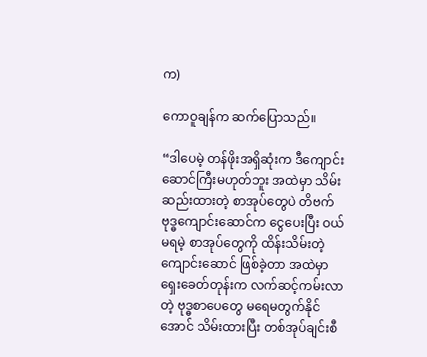က)

ကောဝူချန်က ဆက်ပြောသည်။

“ဒါပေမဲ့ တန်ဖိုးအရှိဆုံးက ဒီကျောင်းဆောင်ကြီးမဟုတ်ဘူး အထဲမှာ သိမ်းဆည်းထားတဲ့ စာအုပ်တွေပဲ တိဗက်ဗုဒ္ဓကျောင်းဆောင်က ငွေပေးပြီး ဝယ်မရမဲ့ စာအုပ်တွေကို ထိန်းသိမ်းတဲ့ ကျောင်းဆောင် ဖြစ်ခဲ့တာ အထဲမှာ ရှေးခေတ်တုန်းက လက်ဆင့်ကမ်းလာတဲ့ ဗုဒ္ဓစာပေတွေ မရေမတွက်နိုင်အောင် သိမ်းထားပြီး တစ်အုပ်ချင်းစီ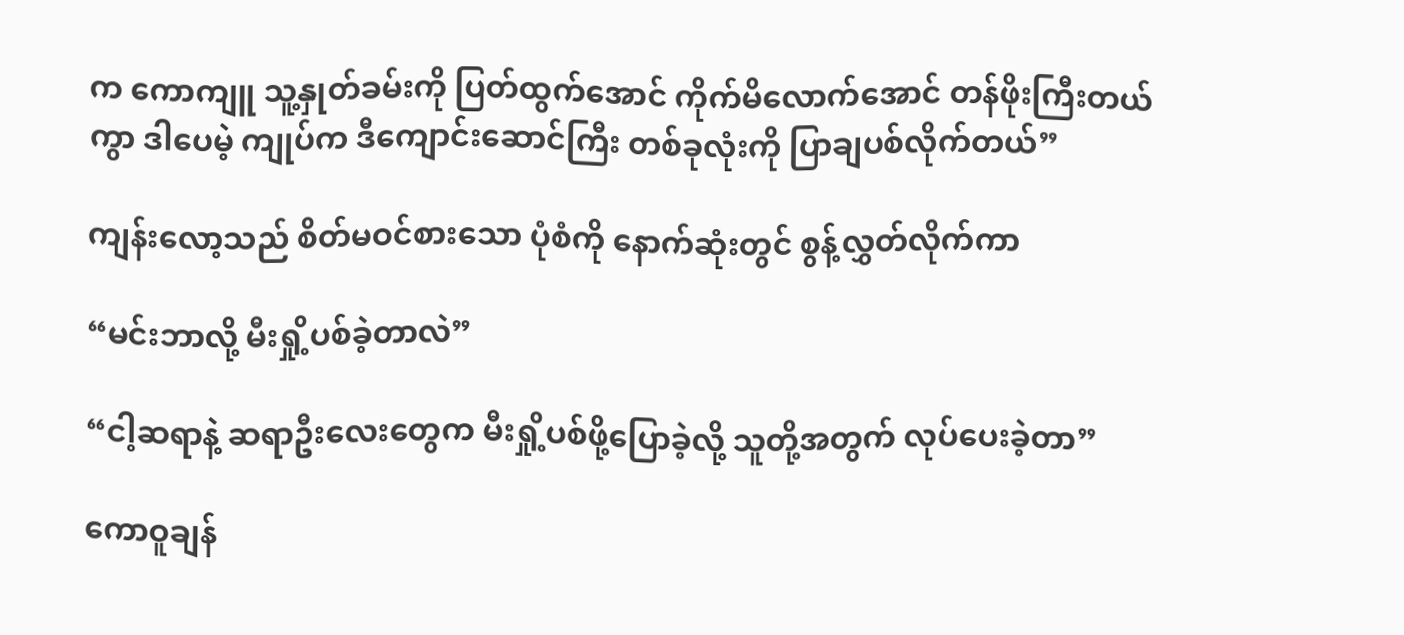က ကောကျူ သူ့နှုတ်ခမ်းကို ပြတ်ထွက်အောင် ကိုက်မိလောက်အောင် တန်ဖိုးကြီးတယ်ကွာ ဒါပေမဲ့ ကျုပ်က ဒီကျောင်းဆောင်ကြီး တစ်ခုလုံးကို ပြာချပစ်လိုက်တယ်”

ကျန်းလော့သည် စိတ်မဝင်စားသော ပုံစံကို နောက်ဆုံးတွင် စွန့်လွှတ်လိုက်ကာ

“မင်းဘာလို့ မီးရှို့ပစ်ခဲ့တာလဲ”

“ငါ့ဆရာနဲ့ ဆရာဦးလေးတွေက မီးရှို့ပစ်ဖို့ပြောခဲ့လို့ သူတို့အတွက် လုပ်ပေးခဲ့တာ”

ကောဝူချန်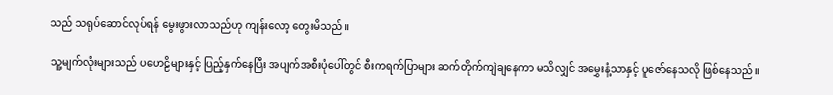သည် သရုပ်ဆောင်လုပ်ရန် မွေးဖွားလာသည်ဟု ကျန်းလော့ တွေးမိသည်။

သူ့မျက်လုံးများသည် ပဟေဠိများနှင့် ပြည့်နှက်နေပြီး အပျက်အစီးပုံပေါ်တွင် စီးကရက်ပြာများ ဆက်တိုက်ကျဲချနေကာ မသိလျှင် အမွှေးနံ့သာနှင့် ပူဇော်နေသလို ဖြစ်နေသည်။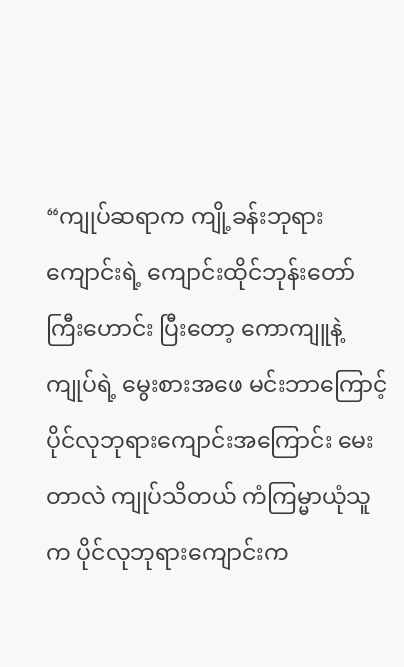“ကျုပ်ဆရာက ကျို့ခန်းဘုရားကျောင်းရဲ့ ကျောင်းထိုင်ဘုန်းတော်ကြီးဟောင်း ပြီးတော့ ကောကျူနဲ့ ကျုပ်ရဲ့ မွေးစားအဖေ မင်းဘာကြောင့် ပိုင်လုဘုရားကျောင်းအကြောင်း မေးတာလဲ ကျုပ်သိတယ် ကံကြမ္မာယုံသူက ပိုင်လုဘုရားကျောင်းက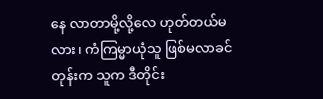နေ လာတာမို့လို့လေ ဟုတ်တယ်မလား၊ ကံကြမ္မာယုံသူ ဖြစ်မလာခင်တုန်းက သူက ဒီတိုင်း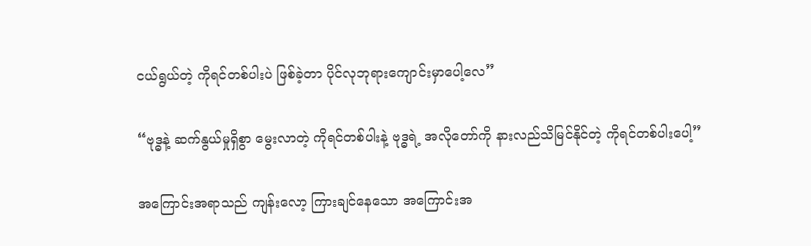ငယ်ရွယ်တဲ့ ကိုရင်တစ်ပါးပဲ ဖြစ်ခဲ့တာ ပိုင်လုဘုရားကျောင်းမှာပေါ့လေ”

“ဗုဒ္ဓနဲ့ ဆက်နွယ်မှုရှိစွာ မွေးလာတဲ့ ကိုရင်တစ်ပါးနဲ့ ဗုဒ္ဓရဲ့ အလိုတော်ကို နားလည်သိမြင်နိုင်တဲ့ ကိုရင်တစ်ပါးပေါ့”

အကြောင်းအရာသည် ကျန်းလော့ ကြားချင်နေသော အကြောင်းအ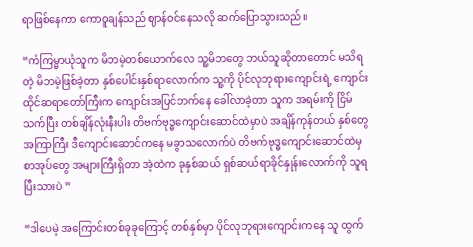ရာဖြစ်နေကာ ကောဝူချန်သည် ဈာန်ဝင်နေသလို ဆက်ပြောသွားသည်။

“ကံကြမ္မာယုံသူက မိဘမဲ့တစ်ယောက်လေ သူ့မိဘတွေ ဘယ်သူဆိုတာတောင် မသိရတဲ့ မိဘမဲ့ဖြစ်ခဲ့တာ နှစ်ပေါင်းနှစ်ရာလောက်က သူ့ကို ပိုင်လုဘုရားကျောင်းရဲ့ ကျောင်းထိုင်ဆရာတော်ကြီးက ကျောင်းအပြင်ဘက်နေ ခေါ်လာခဲ့တာ သူက အရမ်းကို ငြိမ်သက်ပြီး တစ်ချိန်လုံးနီးပါး တိဗက်ဗုဒ္ဓကျောင်းဆောင်ထဲမှာပဲ အချိန်ကုန်တယ် နှစ်တွေအကြာကြီး ဒီကျောင်းဆောင်ကနေ မခွာသလောက်ပဲ တိဗက်ဗုဒ္ဓကျောင်းဆောင်ထဲမှ စာအုပ်တွေ အများကြီးရှိတာ အဲ့ထဲက ခုနှစ်ဆယ် ရှစ်ဆယ်ရာခိုင်နှုန်းလောက်ကို သူရပြီးသားပဲ ”

“ဒါပေမဲ့ အကြောင်းတစ်ခုခုကြောင့် တစ်နှစ်မှာ ပိုင်လုဘုရားကျောင်းကနေ သူ ထွက်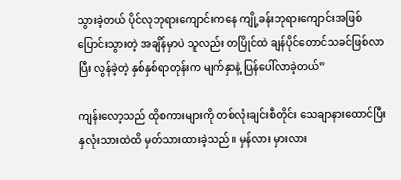သွားခဲ့တယ် ပိုင်လုဘုရားကျောင်းကနေ ကျို့ခန်းဘုရားကျောင်းအဖြစ် ပြောင်းသွားတဲ့ အချိန်မှာပဲ သူလည်း တပြိုင်ထဲ ချန်ပိုင်တောင်သခင်ဖြစ်လာပြီး လွန်ခဲ့တဲ့ နှစ်နှစ်ရာတုန်းက မျက်နှာနဲ့ ပြန်ပေါ်လာခဲ့တယ်”

ကျန်းလော့သည် ထိုစကားများကို တစ်လုံးချင်းစီတိုင်း သေချာနားထောင်ပြီး နှလုံးသားထဲထိ မှတ်သားထားခဲ့သည်။ မှန်လား မှားလား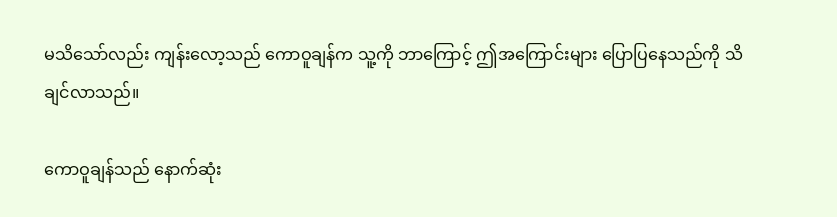မသိသော်လည်း ကျန်းလော့သည် ကောဝူချန်က သူ့ကို ဘာကြောင့် ဤအကြောင်းများ ပြောပြနေသည်ကို သိချင်လာသည်။

ကောဝူချန်သည် နောက်ဆုံး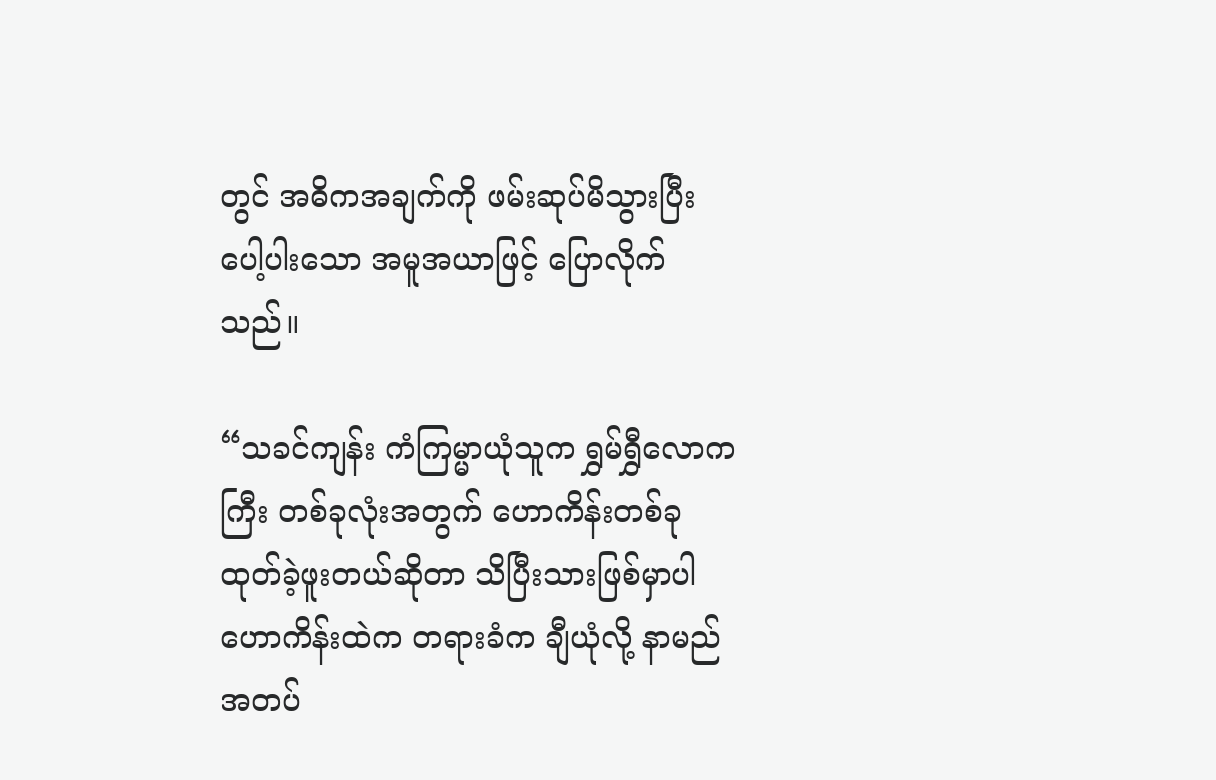တွင် အဓိကအချက်ကို ဖမ်းဆုပ်မိသွားပြီး ပေါ့ပါးသော အမူအယာဖြင့် ပြောလိုက်သည်။

“သခင်ကျန်း ကံကြမ္မာယုံသူက ရွှမ်ရွှီလောကကြီး တစ်ခုလုံးအတွက် ဟောကိန်းတစ်ခု ထုတ်ခဲ့ဖူးတယ်ဆိုတာ သိပြီးသားဖြစ်မှာပါ ဟောကိန်းထဲက တရားခံက ချီယုံလို့ နာမည်အတပ်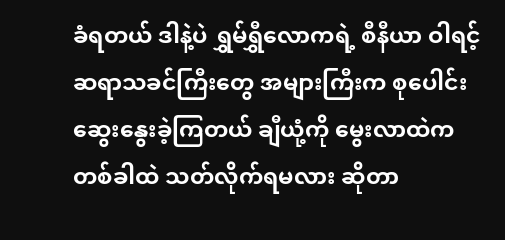ခံရတယ် ဒါနဲ့ပဲ ရွှမ်ရွှီလောကရဲ့ စီနီယာ ဝါရင့်ဆရာသခင်ကြီးတွေ အများကြီးက စုပေါင်းဆွေးနွေးခဲ့ကြတယ် ချီယုံ့ကို မွေးလာထဲက တစ်ခါထဲ သတ်လိုက်ရမလား ဆိုတာ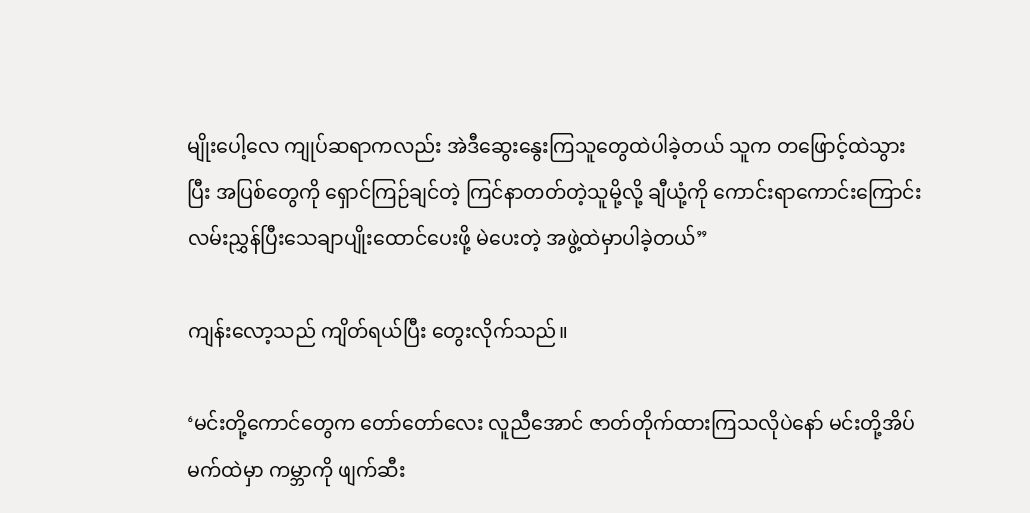မျိုးပေါ့လေ ကျုပ်ဆရာကလည်း အဲဒီဆွေးနွေးကြသူတွေထဲပါခဲ့တယ် သူက တဖြောင့်ထဲသွားပြီး အပြစ်တွေကို ရှောင်ကြဉ်ချင်တဲ့ ကြင်နာတတ်တဲ့သူမို့လို့ ချီယုံ့ကို ကောင်းရာကောင်းကြောင်း လမ်းညွှန်ပြီးသေချာပျိုးထောင်ပေးဖို့ မဲပေးတဲ့ အဖွဲ့ထဲမှာပါခဲ့တယ်”

ကျန်းလော့သည် ကျိတ်ရယ်ပြီး တွေးလိုက်သည်။

‘မင်းတို့ကောင်တွေက တော်တော်လေး လူညီအောင် ဇာတ်တိုက်ထားကြသလိုပဲနော် မင်းတို့အိပ်မက်ထဲမှာ ကမ္ဘာကို ဖျက်ဆီး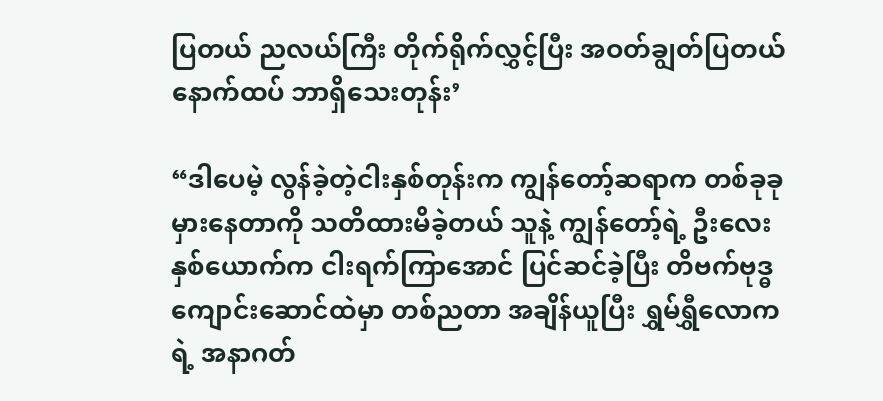ပြတယ် ညလယ်ကြီး တိုက်ရိုက်လွှင့်ပြီး အဝတ်ချွတ်ပြတယ် နောက်ထပ် ဘာရှိသေးတုန်း’

“ဒါပေမဲ့ လွန်ခဲ့တဲ့ငါးနှစ်တုန်းက ကျွန်တော့်ဆရာက တစ်ခုခုမှားနေတာကို သတိထားမိခဲ့တယ် သူနဲ့ ကျွန်တော့်ရဲ့ ဦးလေးနှစ်ယောက်က ငါးရက်ကြာအောင် ပြင်ဆင်ခဲ့ပြီး တိဗက်ဗုဒ္ဓကျောင်းဆောင်ထဲမှာ တစ်ညတာ အချိန်ယူပြီး ရွှမ်ရွှီလောကရဲ့ အနာဂတ်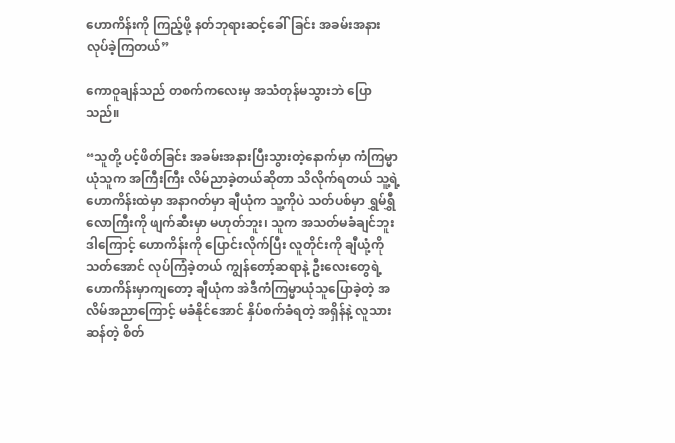ဟောကိန်းကို ကြည့်ဖို့ နတ်ဘုရားဆင့်ခေါ်ခြင်း အခမ်းအနား လုပ်ခဲ့ကြတယ်”

ကောဝူချန်သည် တစက်ကလေးမှ အသံတုန်မသွားဘဲ ပြောသည်။

“သူတို့ ပင့်ဖိတ်ခြင်း အခမ်းအနားပြီးသွားတဲ့နောက်မှာ ကံကြမ္မာယုံသူက အကြီးကြီး လိမ်ညာခဲ့တယ်ဆိုတာ သိလိုက်ရတယ် သူ့ရဲ့ ဟောကိန်းထဲမှာ အနာဂတ်မှာ ချီယုံက သူ့ကိုပဲ သတ်ပစ်မှာ ရွှမ်ရွှီလောကြီးကို ဖျက်ဆီးမှာ မဟုတ်ဘူး၊ သူက အသတ်မခံချင်ဘူး ဒါကြောင့် ဟောကိန်းကို ပြောင်းလိုက်ပြီး လူတိုင်းကို ချီယုံ့ကို သတ်အောင် လုပ်ကြံခဲ့တယ် ကျွန်တော့်ဆရာနဲ့ ဦးလေးတွေရဲ့ ဟောကိန်းမှာကျတော့ ချီယုံက အဲဒီကံကြမ္မာယုံသူပြောခဲ့တဲ့ အလိမ်အညာကြောင့် မခံနိုင်အောင် နှိပ်စက်ခံရတဲ့ အရှိန်နဲ့ လူသားဆန်တဲ့ စိတ်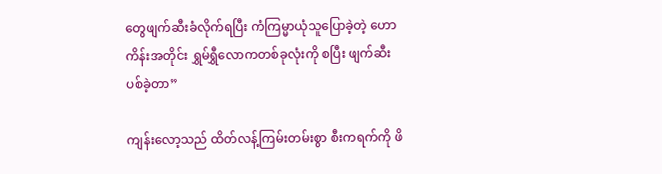တွေဖျက်ဆီးခံလိုက်ရပြီး ကံကြမ္မာယုံသူပြောခဲ့တဲ့ ဟောကိန်းအတိုင်း ရွှမ်ရွှီလောကတစ်ခုလုံးကို စပြီး ဖျက်ဆီးပစ်ခဲ့တာ”

ကျန်းလော့သည် ထိတ်လန့်ကြမ်းတမ်းစွာ စီးကရက်ကို ဖိ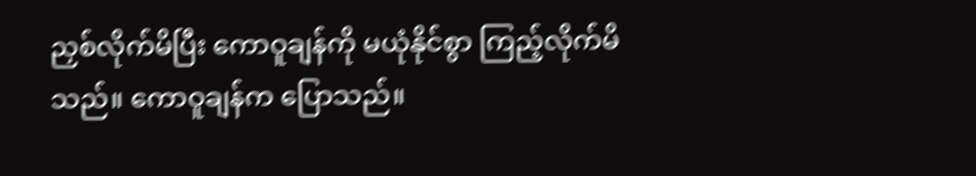ညှစ်လိုက်မိပြီး ကောဝူချန်ကို မယုံနိုင်စွာ ကြည့်လိုက်မိသည်။ ကောဝူချန်က ပြောသည်။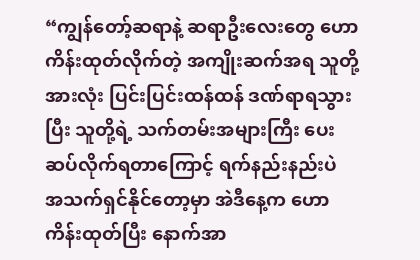“ကျွန်တော့်ဆရာနဲ့ ဆရာဦးလေးတွေ ဟောကိန်းထုတ်လိုက်တဲ့ အကျိုးဆက်အရ သူတို့အားလုံး ပြင်းပြင်းထန်ထန် ဒဏ်ရာရသွားပြီး သူတို့ရဲ့ သက်တမ်းအများကြီး ပေးဆပ်လိုက်ရတာကြောင့် ရက်နည်းနည်းပဲ အသက်ရှင်နိုင်တော့မှာ အဲဒီနေ့က ဟောကိန်းထုတ်ပြီး နောက်အာ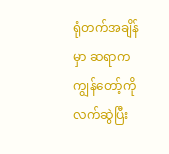ရုံတက်အချိန်မှာ ဆရာက ကျွန်တော့်ကို လက်ဆွဲပြီး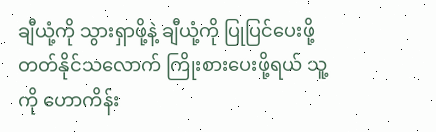ချီယုံ့ကို သွားရှာဖို့နဲ့ ချီယုံ့ကို ပြုပြင်ပေးဖို့ တတ်နိုင်သလောက် ကြိုးစားပေးဖို့ရယ် သူ့ကို ဟောကိန်း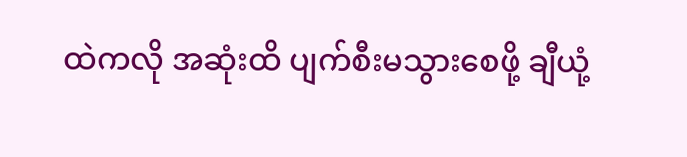ထဲကလို အဆုံးထိ ပျက်စီးမသွားစေဖို့ ချီယုံ့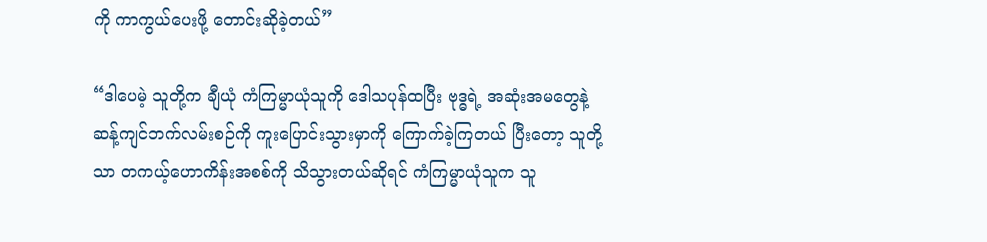ကို ကာကွယ်ပေးဖို့ တောင်းဆိုခဲ့တယ်”

“ဒါပေမဲ့ သူတို့က ချီယုံ ကံကြမ္မာယုံသူကို ဒေါသပုန်ထပြီး ဗုဒ္ဓရဲ့ အဆုံးအမတွေနဲ့ ဆန့်ကျင်ဘက်လမ်းစဉ်ကို ကူးပြောင်းသွားမှာကို ကြောက်ခဲ့ကြတယ် ပြီးတော့ သူတို့သာ တကယ့်ဟောကိန်းအစစ်ကို သိသွားတယ်ဆိုရင် ကံကြမ္မာယုံသူက သူ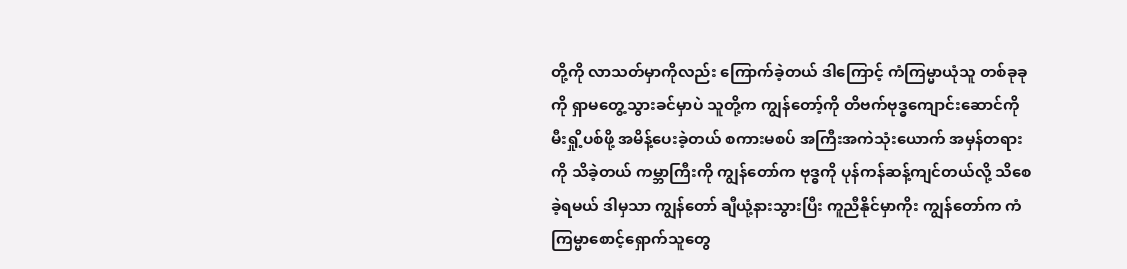တို့ကို လာသတ်မှာကိုလည်း ကြောက်ခဲ့တယ် ဒါကြောင့် ကံကြမ္မာယုံသူ တစ်ခုခုကို ရှာမတွေ့သွားခင်မှာပဲ သူတို့က ကျွန်တော့်ကို တိဗက်ဗုဒ္ဓကျောင်းဆောင်ကို မီးရှို့ပစ်ဖို့ အမိန့်ပေးခဲ့တယ် စကားမစပ် အကြီးအကဲသုံးယောက် အမှန်တရားကို သိခဲ့တယ် ကမ္ဘာကြီးကို ကျွန်တော်က ဗုဒ္ဓကို ပုန်ကန်ဆန့်ကျင်တယ်လို့ သိစေခဲ့ရမယ် ဒါမှသာ ကျွန်တော် ချီယုံ့နားသွားပြီး ကူညီနိုင်မှာကိုး ကျွန်တော်က ကံကြမ္မာစောင့်ရှောက်သူတွေ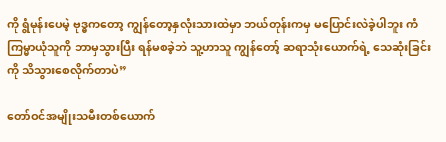ကို ရွံမုန်းပေမဲ့ ဗုဒ္ဓကတော့ ကျွန်တော့နှလုံးသားထဲမှာ ဘယ်တုန်းကမှ မပြောင်းလဲခဲ့ပါဘူး ကံကြမ္မာယုံသူကို ဘာမှသွားပြီး ရန်မစခဲ့ဘဲ သူ့ဟာသူ ကျွန်တော့် ဆရာသုံးယောက်ရဲ့ သေဆုံးခြင်းကို သိသွားစေလိုက်တာပဲ”

တော်ဝင်အမျိုးသမီးတစ်ယောက်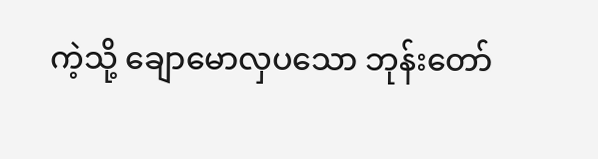ကဲ့သို့ ချောမောလှပသော ဘုန်းတော်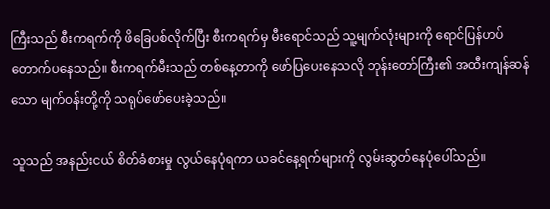ကြီးသည် စီးကရက်ကို ဖိခြေပစ်လိုက်ပြီး စီးကရက်မှ မီးရောင်သည် သူ့မျက်လုံးများကို ရောင်ပြန်ဟပ်တောက်ပနေသည်။ စီးကရက်မီးသည် တစ်နေ့တာကို ဖော်ပြပေးနေသလို ဘုန်းတော်ကြီး၏ အထီးကျန်ဆန်သော မျက်ဝန်းတို့ကို သရုပ်ဖော်ပေးခဲ့သည်။

သူသည် အနည်းငယ် စိတ်ခံစားမှု လွယ်နေပုံရကာ ယခင်နေ့ရက်များကို လွမ်းဆွတ်နေပုံပေါ်သည်။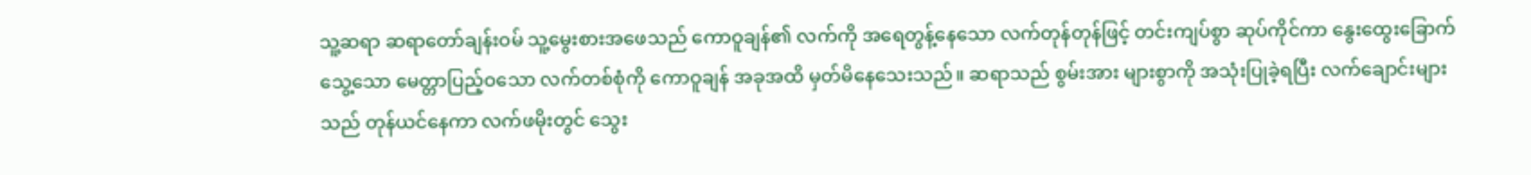သူ့ဆရာ ဆရာတော်ချန်းဝမ် သူ့မွေးစားအဖေသည် ကောဝူချန်၏ လက်ကို အရေတွန့်နေသော လက်တုန်တုန်ဖြင့် တင်းကျပ်စွာ ဆုပ်ကိုင်ကာ နွေးထွေးခြောက်သွေ့သော မေတ္တာပြည့်ဝသော လက်တစ်စုံကို ကောဝူချန် အခုအထိ မှတ်မိနေသေးသည်။ ဆရာသည် စွမ်းအား များစွာကို အသုံးပြုခဲ့ရပြီး လက်ချောင်းများသည် တုန်ယင်နေကာ လက်ဖမိုးတွင် သွေး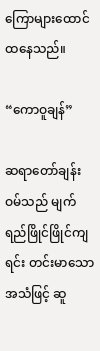ကြောများထောင်ထနေသည်။

“ကောဝူချန်”

ဆရာတော်ချန်းဝမ်သည် မျက်ရည်ဖြိုင်ဖြိုင်ကျရင်း တင်းမာသော အသံဖြင့် ဆူ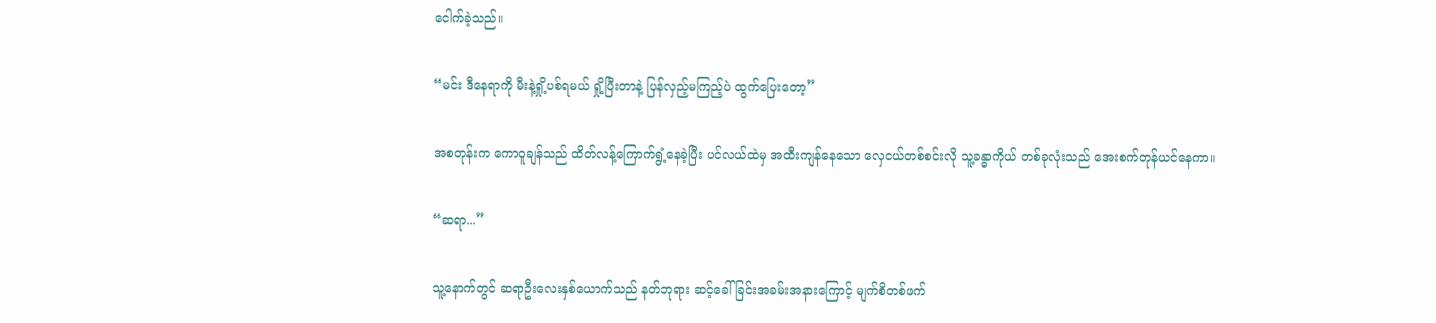ငေါက်ခဲ့သည်။

“မင်း ဒီနေရာကို မီးနဲ့ရှို့ပစ်ရမယ် ရှို့ပြီးတာနဲ့ ပြန်လှည့်မကြည့်ပဲ ထွက်ပြေးတော့”

အစတုန်းက ကောဝူချန်သည် ထိတ်လန့်ကြောက်ရွံ့နေခဲ့ပြီး ပင်လယ်ထဲမှ အထီးကျန်နေသော လှေငယ်တစ်စင်းလို သူ့ခန္ဓာကိုယ် တစ်ခုလုံးသည် အေးစက်တုန်ယင်နေကာ။

“ဆရာ...”

သူ့နောက်တွင် ဆရာဦးလေးနှစ်ယောက်သည် နတ်ဘုရား ဆင့်ခေါ်ခြင်းအခမ်းအနားကြောင့် မျက်စိတစ်ဖက်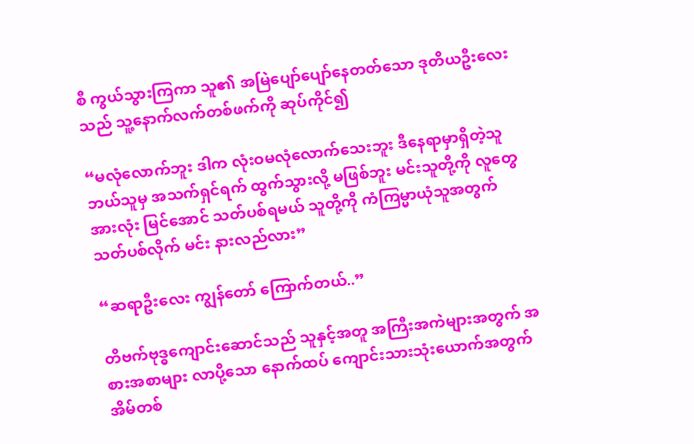စီ ကွယ်သွားကြကာ သူ၏ အမြဲပျော်ပျော်နေတတ်သော ဒုတိယဦးလေးသည် သူ့နောက်လက်တစ်ဖက်ကို ဆုပ်ကိုင်၍

“မလုံလောက်ဘူး ဒါက လုံးဝမလုံလောက်သေးဘူး ဒီနေရာမှာရှိတဲ့သူ ဘယ်သူမှ အသက်ရှင်ရက် ထွက်သွားလို့ မဖြစ်ဘူး မင်းသူတို့ကို လူတွေအားလုံး မြင်အောင် သတ်ပစ်ရမယ် သူတို့ကို ကံကြမ္မာယုံသူအတွက် သတ်ပစ်လိုက် မင်း နားလည်လား”

“ဆရာဦးလေး ကျွန်တော် ကြောက်တယ်..”

တိဗက်ဗုဒ္ဓကျောင်းဆောင်သည် သူနှင့်အတူ အကြီးအကဲများအတွက် အစားအစာများ လာပို့သော နောက်ထပ် ကျောင်းသားသုံးယောက်အတွက် အိမ်တစ်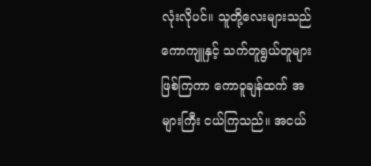လုံးလိုပင်။ သူတို့လေးများသည် ကောကျူနှင့် သက်တူရွယ်တူများဖြစ်ကြကာ ကောဝူချန်ထက် အများကြီး ငယ်ကြသည်။ အငယ်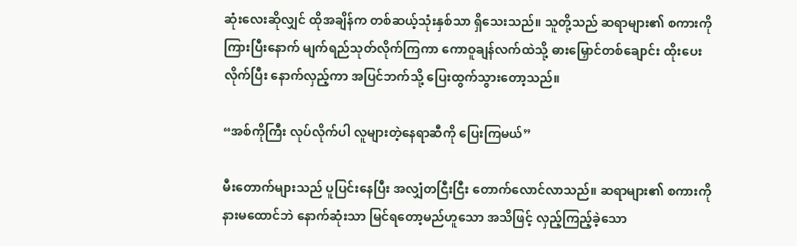ဆုံးလေးဆိုလျှင် ထိုအချိန်က တစ်ဆယ့်သုံးနှစ်သာ ရှိသေးသည်။ သူတို့သည် ဆရာများ၏ စကားကို ကြားပြီးနောက် မျက်ရည်သုတ်လိုက်ကြကာ ကောဝူချန်လက်ထဲသို့ ဓားမြှောင်တစ်ချောင်း ထိုးပေးလိုက်ပြီး နောက်လှည့်ကာ အပြင်ဘက်သို့ ပြေးထွက်သွားတော့သည်။

“အစ်ကိုကြီး လုပ်လိုက်ပါ လူများတဲ့နေရာဆီကို ပြေးကြမယ်”

မီးတောက်များသည် ပူပြင်းနေပြီး အလျှံတငြီးငြီး တောက်လောင်လာသည်။ ဆရာများ၏ စကားကို နားမထောင်ဘဲ နောက်ဆုံးသာ မြင်ရတော့မည်ဟူသော အသိဖြင့် လှည့်ကြည့်ခဲ့သော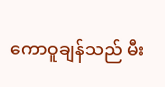ကောဝူချန်သည် မီး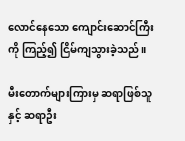လောင်နေသော ကျောင်းဆောင်ကြီးကို ကြည့်၍ ငြိမ်ကျသွားခဲ့သည်။

မီးတောက်များကြားမှ ဆရာဖြစ်သူနှင့် ဆရာဦး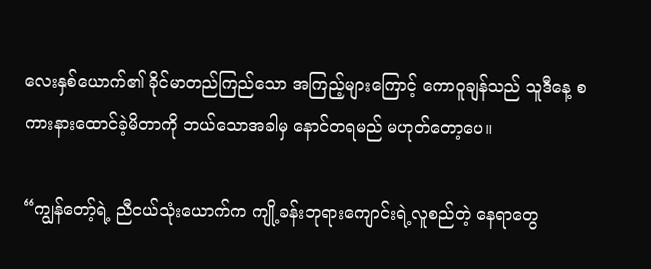လေးနှစ်ယောက်၏ ခိုင်မာတည်ကြည်သော အကြည့်များကြောင့် ကောဝူချန်သည် သူဒီနေ့ စကားနားထောင်ခဲ့မိတာကို ဘယ်သောအခါမှ နောင်တရမည် မဟုတ်တော့ပေ။

“ကျွန်တော့်ရဲ့ ညီငယ်သုံးယောက်က ကျို့ခန်းဘုရားကျောင်းရဲ့လူစည်တဲ့ နေရာတွေ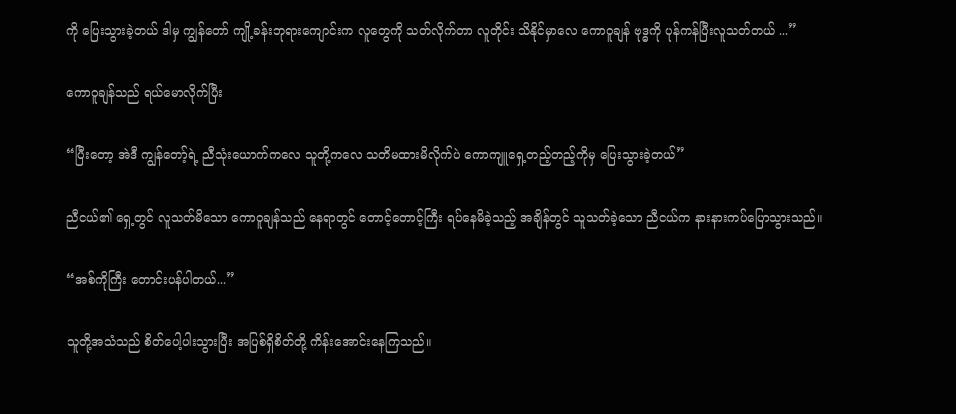ကို ပြေးသွားခဲ့တယ် ဒါမှ ကျွန်တော် ကျို့ခန်းဘုရားကျောင်းက လူတွေကို သတ်လိုက်တာ လူတိုင်း သိနိုင်မှာလေ ကောဝူချန် ဗုဒ္ဓကို ပုန်ကန်ပြီးလူသတ်တယ် ...”

ကောဝူချန်သည် ရယ်မောလိုက်ပြီး

“ပြီးတော့ အဲဒီ ကျွန်တော့်ရဲ့ ညီသုံးယောက်ကလေ သူတို့ကလေ သတိမထားမိလိုက်ပဲ ကောကျူရှေ့တည့်တည့်ကိုမှ ပြေးသွားခဲ့တယ်”

ညီငယ်၏ ရှေ့တွင် လူသတ်မိသော ကောဝူချန်သည် နေရာတွင် တောင့်တောင့်ကြီး ရပ်နေမိခဲ့သည့် အချိန်တွင် သူသတ်ခဲ့သော ညီငယ်က နားနားကပ်ပြောသွားသည်။

“အစ်ကိုကြီး တောင်းပန်ပါတယ်...”

သူတို့အသံသည် စိတ်ပေါ့ပါးသွားပြီး အပြစ်ရှိစိတ်တို့ ကိန်းအောင်းနေကြသည်။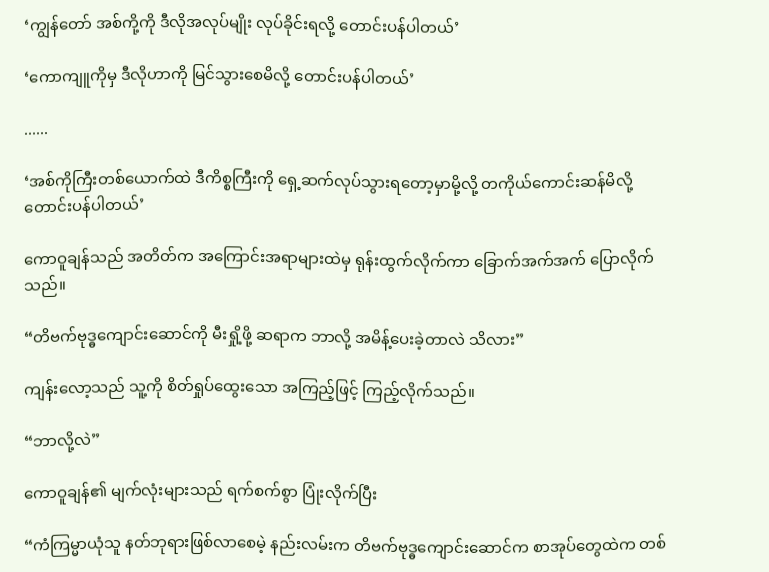‘ကျွန်တော် အစ်ကို့ကို ဒီလိုအလုပ်မျိုး လုပ်ခိုင်းရလို့ တောင်းပန်ပါတယ်’

‘ကောကျူကိုမှ ဒီလိုဟာကို မြင်သွားစေမိလို့ တောင်းပန်ပါတယ်’

......

‘အစ်ကိုကြီးတစ်ယောက်ထဲ ဒီကိစ္စကြီးကို ရှေ့ဆက်လုပ်သွားရတော့မှာမို့လို့ တကိုယ်ကောင်းဆန်မိလို့ တောင်းပန်ပါတယ်’

ကောဝူချန်သည် အတိတ်က အကြောင်းအရာများထဲမှ ရုန်းထွက်လိုက်ကာ ခြောက်အက်အက် ပြောလိုက်သည်။

“တိဗက်ဗုဒ္ဓကျောင်းဆောင်ကို မီးရှို့ဖို့ ဆရာက ဘာလို့ အမိန့်ပေးခဲ့တာလဲ သိလား”

ကျန်းလော့သည် သူ့ကို စိတ်ရှုပ်ထွေးသော အကြည့်ဖြင့် ကြည့်လိုက်သည်။

“ဘာလို့လဲ”

ကောဝူချန်၏ မျက်လုံးများသည် ရက်စက်စွာ ပြုံးလိုက်ပြီး

“ကံကြမ္မာယုံသူ နတ်ဘုရားဖြစ်လာစေမဲ့ နည်းလမ်းက တိဗက်ဗုဒ္ဓကျောင်းဆောင်က စာအုပ်တွေထဲက တစ်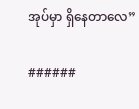အုပ်မှာ ရှိနေတာလေ”

######